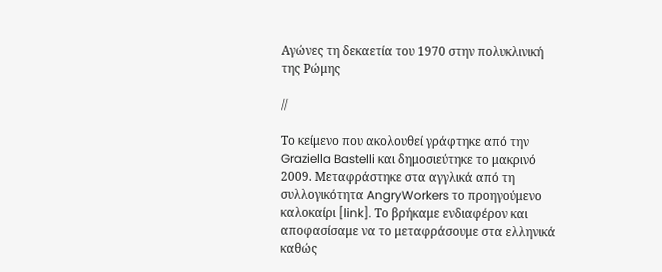Αγώνες τη δεκαετία του 1970 στην πολυκλινική της Ρώμης

//

Το κείμενο που ακολουθεί γράφτηκε από την Graziella Bastelli και δημοσιεύτηκε το μακρινό 2009. Μεταφράστηκε στα αγγλικά από τη συλλογικότητα AngryWorkers το προηγούμενο καλοκαίρι [link]. Το βρήκαμε ενδιαφέρον και αποφασίσαμε να το μεταφράσουμε στα ελληνικά καθώς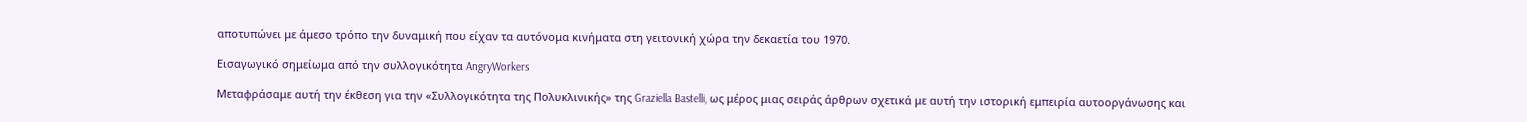αποτυπώνει με άμεσο τρόπο την δυναμική που είχαν τα αυτόνομα κινήματα στη γειτονική χώρα την δεκαετία του 1970.

Εισαγωγικό σημείωμα από την συλλογικότητα AngryWorkers

Μεταφράσαμε αυτή την έκθεση για την «Συλλογικότητα της Πολυκλινικής» της Graziella Bastelli, ως μέρος μιας σειράς άρθρων σχετικά με αυτή την ιστορική εμπειρία αυτοοργάνωσης και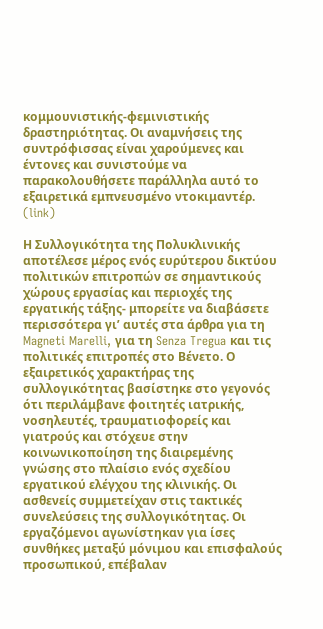κομμουνιστικής-φεμινιστικής δραστηριότητας. Οι αναμνήσεις της συντρόφισσας είναι χαρούμενες και έντονες και συνιστούμε να παρακολουθήσετε παράλληλα αυτό το εξαιρετικά εμπνευσμένο ντοκιμαντέρ. (link)

Η Συλλογικότητα της Πολυκλινικής αποτέλεσε μέρος ενός ευρύτερου δικτύου πολιτικών επιτροπών σε σημαντικούς χώρους εργασίας και περιοχές της εργατικής τάξης- μπορείτε να διαβάσετε περισσότερα γι’ αυτές στα άρθρα για τη Magneti Marelli, για τη Senza Tregua και τις πολιτικές επιτροπές στο Βένετο. Ο εξαιρετικός χαρακτήρας της συλλογικότητας βασίστηκε στο γεγονός ότι περιλάμβανε φοιτητές ιατρικής, νοσηλευτές, τραυματιοφορείς και γιατρούς και στόχευε στην κοινωνικοποίηση της διαιρεμένης γνώσης στο πλαίσιο ενός σχεδίου εργατικού ελέγχου της κλινικής. Οι ασθενείς συμμετείχαν στις τακτικές συνελεύσεις της συλλογικότητας. Οι εργαζόμενοι αγωνίστηκαν για ίσες συνθήκες μεταξύ μόνιμου και επισφαλούς προσωπικού, επέβαλαν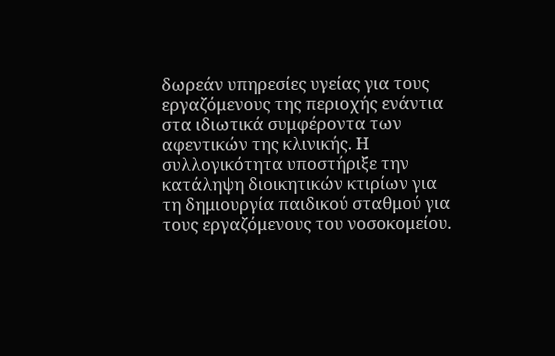δωρεάν υπηρεσίες υγείας για τους εργαζόμενους της περιοχής ενάντια στα ιδιωτικά συμφέροντα των αφεντικών της κλινικής. Η συλλογικότητα υποστήριξε την κατάληψη διοικητικών κτιρίων για τη δημιουργία παιδικού σταθμού για τους εργαζόμενους του νοσοκομείου.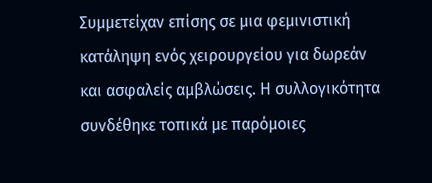Συμμετείχαν επίσης σε μια φεμινιστική κατάληψη ενός χειρουργείου για δωρεάν και ασφαλείς αμβλώσεις. Η συλλογικότητα συνδέθηκε τοπικά με παρόμοιες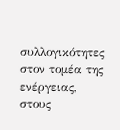συλλογικότητες στον τομέα της ενέργειας, στους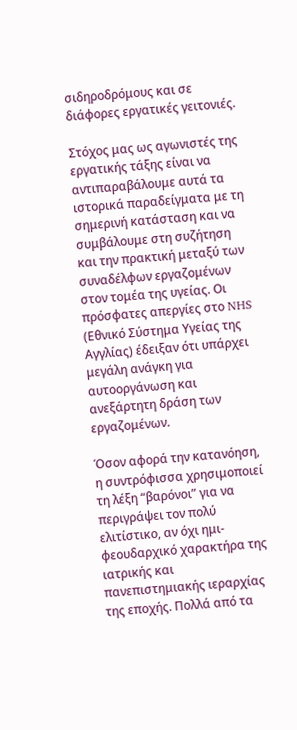σιδηροδρόμους και σε διάφορες εργατικές γειτονιές.

Στόχος μας ως αγωνιστές της εργατικής τάξης είναι να αντιπαραβάλουμε αυτά τα ιστορικά παραδείγματα με τη σημερινή κατάσταση και να συμβάλουμε στη συζήτηση και την πρακτική μεταξύ των συναδέλφων εργαζομένων στον τομέα της υγείας. Οι πρόσφατες απεργίες στο NHS (Εθνικό Σύστημα Υγείας της Αγγλίας) έδειξαν ότι υπάρχει μεγάλη ανάγκη για αυτοοργάνωση και ανεξάρτητη δράση των εργαζομένων.

Όσον αφορά την κατανόηση, η συντρόφισσα χρησιμοποιεί τη λέξη “βαρόνοι” για να περιγράψει τον πολύ ελιτίστικο, αν όχι ημι-φεουδαρχικό χαρακτήρα της ιατρικής και πανεπιστημιακής ιεραρχίας της εποχής. Πολλά από τα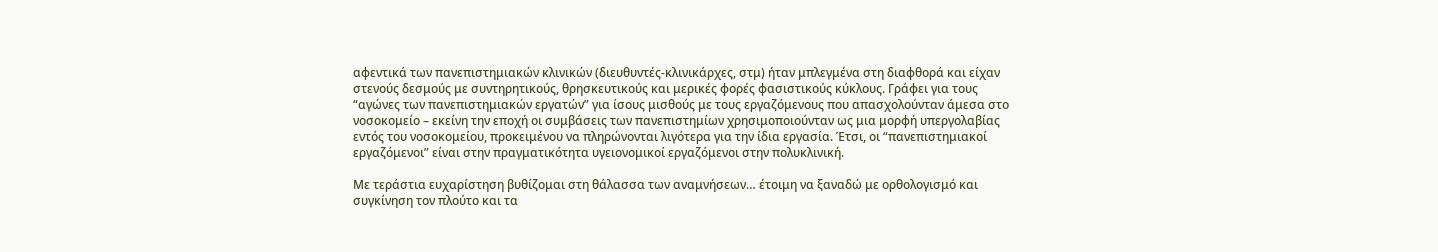αφεντικά των πανεπιστημιακών κλινικών (διευθυντές-κλινικάρχες, στμ) ήταν μπλεγμένα στη διαφθορά και είχαν στενούς δεσμούς με συντηρητικούς, θρησκευτικούς και μερικές φορές φασιστικούς κύκλους. Γράφει για τους “αγώνες των πανεπιστημιακών εργατών” για ίσους μισθούς με τους εργαζόμενους που απασχολούνταν άμεσα στο νοσοκομείο – εκείνη την εποχή οι συμβάσεις των πανεπιστημίων χρησιμοποιούνταν ως μια μορφή υπεργολαβίας εντός του νοσοκομείου, προκειμένου να πληρώνονται λιγότερα για την ίδια εργασία. Έτσι, οι “πανεπιστημιακοί εργαζόμενοι” είναι στην πραγματικότητα υγειονομικοί εργαζόμενοι στην πολυκλινική.

Με τεράστια ευχαρίστηση βυθίζομαι στη θάλασσα των αναμνήσεων… έτοιμη να ξαναδώ με ορθολογισμό και συγκίνηση τον πλούτο και τα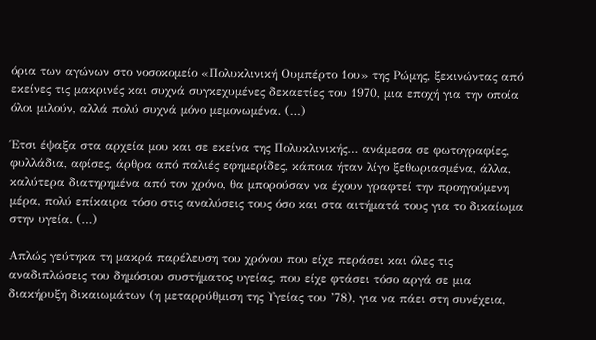όρια των αγώνων στο νοσοκομείο «Πολυκλινική Ουμπέρτο 1ου» της Ρώμης, ξεκινώντας από εκείνες τις μακρινές και συχνά συγκεχυμένες δεκαετίες του 1970, μια εποχή για την οποία όλοι μιλούν, αλλά πολύ συχνά μόνο μεμονωμένα. (…)

Έτσι έψαξα στα αρχεία μου και σε εκείνα της Πολυκλινικής… ανάμεσα σε φωτογραφίες, φυλλάδια, αφίσες, άρθρα από παλιές εφημερίδες, κάποια ήταν λίγο ξεθωριασμένα, άλλα, καλύτερα διατηρημένα από τον χρόνο, θα μπορούσαν να έχουν γραφτεί την προηγούμενη μέρα, πολύ επίκαιρα τόσο στις αναλύσεις τους όσο και στα αιτήματά τους για το δικαίωμα στην υγεία. (…)

Απλώς γεύτηκα τη μακρά παρέλευση του χρόνου που είχε περάσει και όλες τις αναδιπλώσεις του δημόσιου συστήματος υγείας, που είχε φτάσει τόσο αργά σε μια διακήρυξη δικαιωμάτων (η μεταρρύθμιση της Υγείας του ’78), για να πάει στη συνέχεια,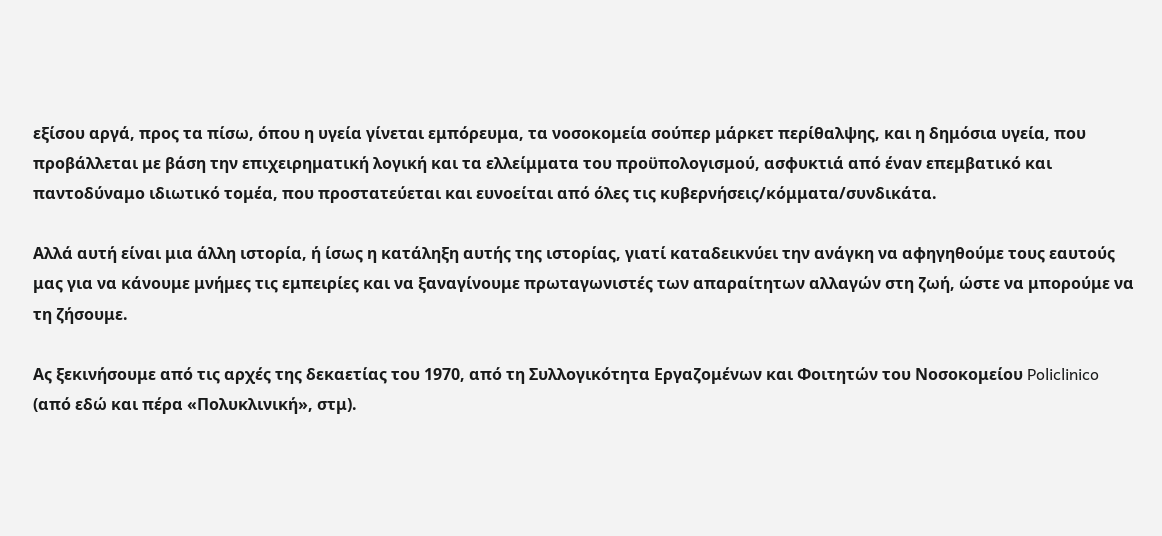εξίσου αργά, προς τα πίσω, όπου η υγεία γίνεται εμπόρευμα, τα νοσοκομεία σούπερ μάρκετ περίθαλψης, και η δημόσια υγεία, που προβάλλεται με βάση την επιχειρηματική λογική και τα ελλείμματα του προϋπολογισμού, ασφυκτιά από έναν επεμβατικό και παντοδύναμο ιδιωτικό τομέα, που προστατεύεται και ευνοείται από όλες τις κυβερνήσεις/κόμματα/συνδικάτα.

Αλλά αυτή είναι μια άλλη ιστορία, ή ίσως η κατάληξη αυτής της ιστορίας, γιατί καταδεικνύει την ανάγκη να αφηγηθούμε τους εαυτούς μας για να κάνουμε μνήμες τις εμπειρίες και να ξαναγίνουμε πρωταγωνιστές των απαραίτητων αλλαγών στη ζωή, ώστε να μπορούμε να τη ζήσουμε.

Ας ξεκινήσουμε από τις αρχές της δεκαετίας του 1970, από τη Συλλογικότητα Εργαζομένων και Φοιτητών του Νοσοκομείου Policlinico (από εδώ και πέρα «Πολυκλινική», στμ).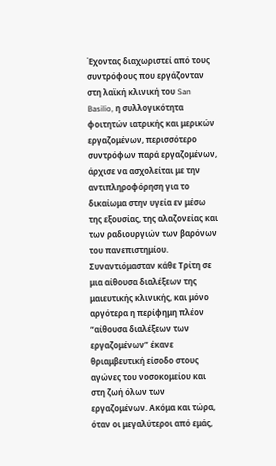Έχοντας διαχωριστεί από τους συντρόφους που εργάζονταν στη λαϊκή κλινική του San Basilio, η συλλογικότητα φοιτητών ιατρικής και μερικών εργαζομένων, περισσότερο συντρόφων παρά εργαζομένων, άρχισε να ασχολείται με την αντιπληροφόρηση για το δικαίωμα στην υγεία εν μέσω της εξουσίας, της αλαζονείας και των ραδιουργιών των βαρόνων του πανεπιστημίου. Συναντιόμασταν κάθε Τρίτη σε μια αίθουσα διαλέξεων της μαιευτικής κλινικής, και μόνο αργότερα η περίφημη πλέον “αίθουσα διαλέξεων των εργαζομένων” έκανε θριαμβευτική είσοδο στους αγώνες του νοσοκομείου και στη ζωή όλων των εργαζομένων. Ακόμα και τώρα, όταν οι μεγαλύτεροι από εμάς,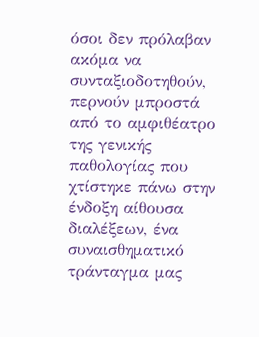όσοι δεν πρόλαβαν ακόμα να συνταξιοδοτηθούν, περνούν μπροστά από το αμφιθέατρο της γενικής παθολογίας που χτίστηκε πάνω στην ένδοξη αίθουσα διαλέξεων, ένα συναισθηματικό τράνταγμα μας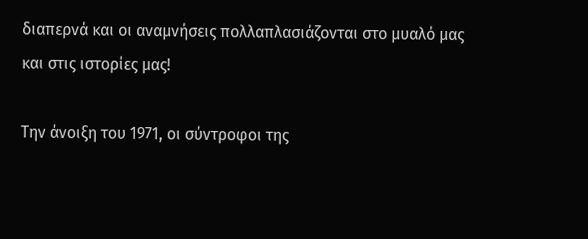διαπερνά και οι αναμνήσεις πολλαπλασιάζονται στο μυαλό μας και στις ιστορίες μας!

Την άνοιξη του 1971, οι σύντροφοι της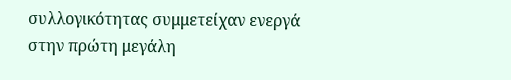συλλογικότητας συμμετείχαν ενεργά στην πρώτη μεγάλη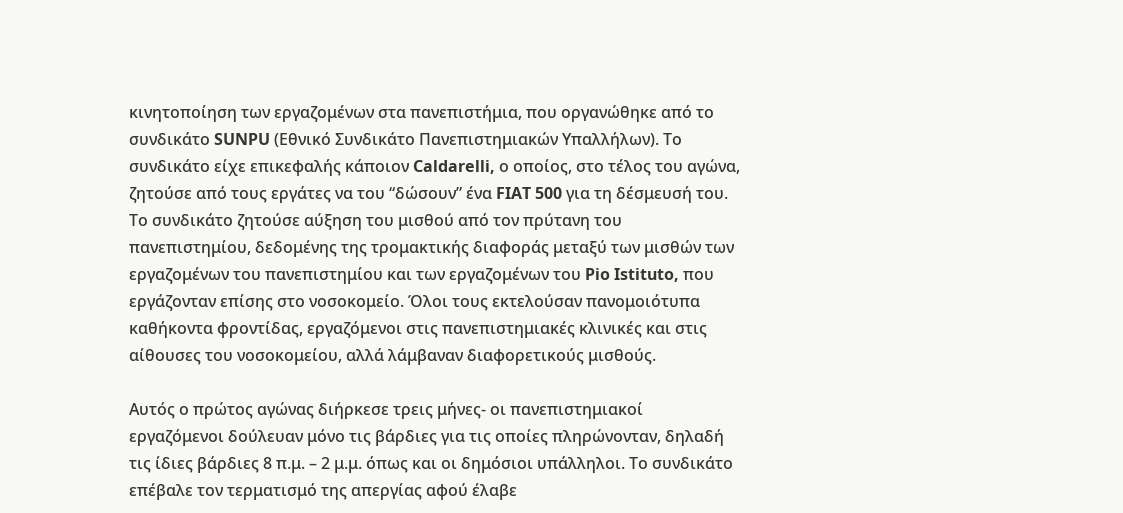κινητοποίηση των εργαζομένων στα πανεπιστήμια, που οργανώθηκε από το συνδικάτο SUNPU (Εθνικό Συνδικάτο Πανεπιστημιακών Υπαλλήλων). Το συνδικάτο είχε επικεφαλής κάποιον Caldarelli, ο οποίος, στο τέλος του αγώνα, ζητούσε από τους εργάτες να του “δώσουν” ένα FIAT 500 για τη δέσμευσή του. Το συνδικάτο ζητούσε αύξηση του μισθού από τον πρύτανη του πανεπιστημίου, δεδομένης της τρομακτικής διαφοράς μεταξύ των μισθών των εργαζομένων του πανεπιστημίου και των εργαζομένων του Pio Istituto, που εργάζονταν επίσης στο νοσοκομείο. Όλοι τους εκτελούσαν πανομοιότυπα καθήκοντα φροντίδας, εργαζόμενοι στις πανεπιστημιακές κλινικές και στις αίθουσες του νοσοκομείου, αλλά λάμβαναν διαφορετικούς μισθούς.

Αυτός ο πρώτος αγώνας διήρκεσε τρεις μήνες- οι πανεπιστημιακοί εργαζόμενοι δούλευαν μόνο τις βάρδιες για τις οποίες πληρώνονταν, δηλαδή τις ίδιες βάρδιες 8 π.μ. – 2 μ.μ. όπως και οι δημόσιοι υπάλληλοι. Το συνδικάτο επέβαλε τον τερματισμό της απεργίας αφού έλαβε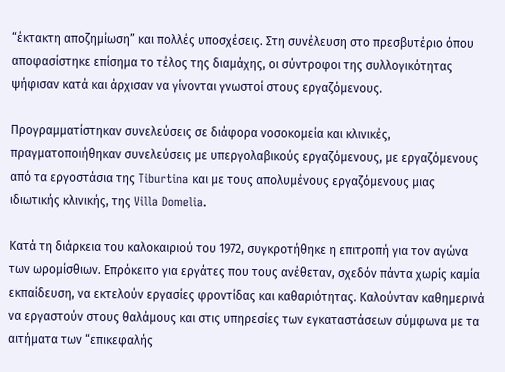“έκτακτη αποζημίωση” και πολλές υποσχέσεις. Στη συνέλευση στο πρεσβυτέριο όπου αποφασίστηκε επίσημα το τέλος της διαμάχης, οι σύντροφοι της συλλογικότητας ψήφισαν κατά και άρχισαν να γίνονται γνωστοί στους εργαζόμενους.

Προγραμματίστηκαν συνελεύσεις σε διάφορα νοσοκομεία και κλινικές, πραγματοποιήθηκαν συνελεύσεις με υπεργολαβικούς εργαζόμενους, με εργαζόμενους από τα εργοστάσια της Tiburtina και με τους απολυμένους εργαζόμενους μιας ιδιωτικής κλινικής, της Villa Domelia.

Κατά τη διάρκεια του καλοκαιριού του 1972, συγκροτήθηκε η επιτροπή για τον αγώνα των ωρομίσθιων. Επρόκειτο για εργάτες που τους ανέθεταν, σχεδόν πάντα χωρίς καμία εκπαίδευση, να εκτελούν εργασίες φροντίδας και καθαριότητας. Καλούνταν καθημερινά να εργαστούν στους θαλάμους και στις υπηρεσίες των εγκαταστάσεων σύμφωνα με τα αιτήματα των “επικεφαλής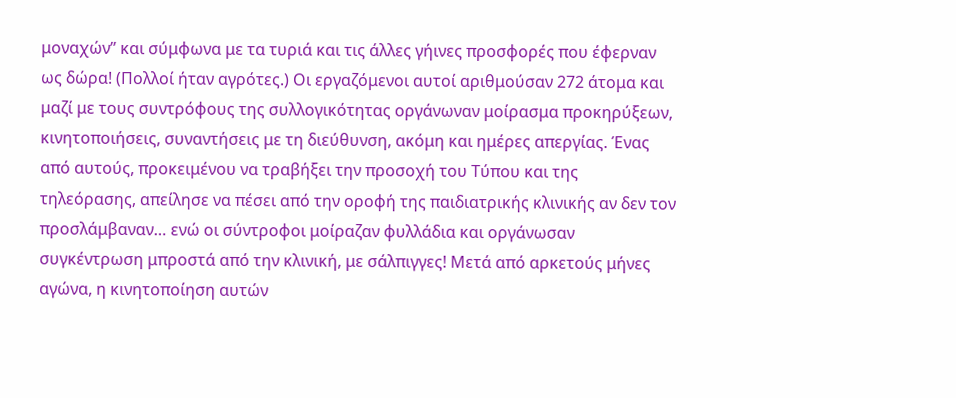μοναχών” και σύμφωνα με τα τυριά και τις άλλες γήινες προσφορές που έφερναν ως δώρα! (Πολλοί ήταν αγρότες.) Οι εργαζόμενοι αυτοί αριθμούσαν 272 άτομα και μαζί με τους συντρόφους της συλλογικότητας οργάνωναν μοίρασμα προκηρύξεων, κινητοποιήσεις, συναντήσεις με τη διεύθυνση, ακόμη και ημέρες απεργίας. Ένας από αυτούς, προκειμένου να τραβήξει την προσοχή του Τύπου και της τηλεόρασης, απείλησε να πέσει από την οροφή της παιδιατρικής κλινικής αν δεν τον προσλάμβαναν… ενώ οι σύντροφοι μοίραζαν φυλλάδια και οργάνωσαν συγκέντρωση μπροστά από την κλινική, με σάλπιγγες! Μετά από αρκετούς μήνες αγώνα, η κινητοποίηση αυτών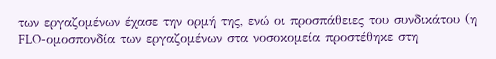των εργαζομένων έχασε την ορμή της, ενώ οι προσπάθειες του συνδικάτου (η FLO-ομοσπονδία των εργαζομένων στα νοσοκομεία προστέθηκε στη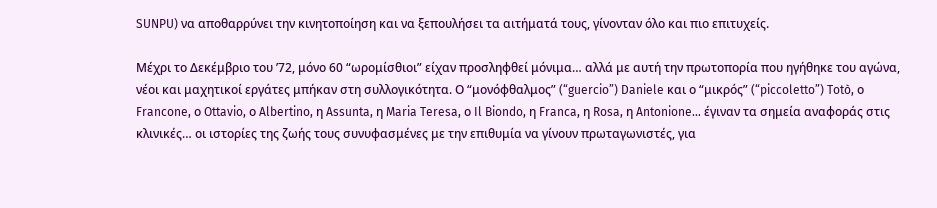SUNPU) να αποθαρρύνει την κινητοποίηση και να ξεπουλήσει τα αιτήματά τους, γίνονταν όλο και πιο επιτυχείς.

Μέχρι το Δεκέμβριο του ’72, μόνο 60 “ωρομίσθιοι” είχαν προσληφθεί μόνιμα… αλλά με αυτή την πρωτοπορία που ηγήθηκε του αγώνα, νέοι και μαχητικοί εργάτες μπήκαν στη συλλογικότητα. Ο “μονόφθαλμος” (“guercio”) Daniele και ο “μικρός” (“piccoletto”) Totò, ο Francone, ο Ottavio, ο Albertino, η Assunta, η Maria Teresa, ο Il Biondo, η Franca, η Rosa, η Antonione… έγιναν τα σημεία αναφοράς στις κλινικές… οι ιστορίες της ζωής τους συνυφασμένες με την επιθυμία να γίνουν πρωταγωνιστές, για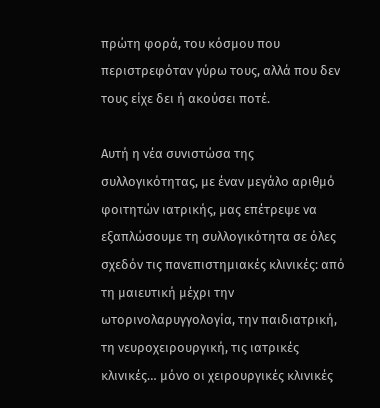πρώτη φορά, του κόσμου που περιστρεφόταν γύρω τους, αλλά που δεν τους είχε δει ή ακούσει ποτέ.

Αυτή η νέα συνιστώσα της συλλογικότητας, με έναν μεγάλο αριθμό φοιτητών ιατρικής, μας επέτρεψε να εξαπλώσουμε τη συλλογικότητα σε όλες σχεδόν τις πανεπιστημιακές κλινικές: από τη μαιευτική μέχρι την ωτορινολαρυγγολογία, την παιδιατρική, τη νευροχειρουργική, τις ιατρικές κλινικές… μόνο οι χειρουργικές κλινικές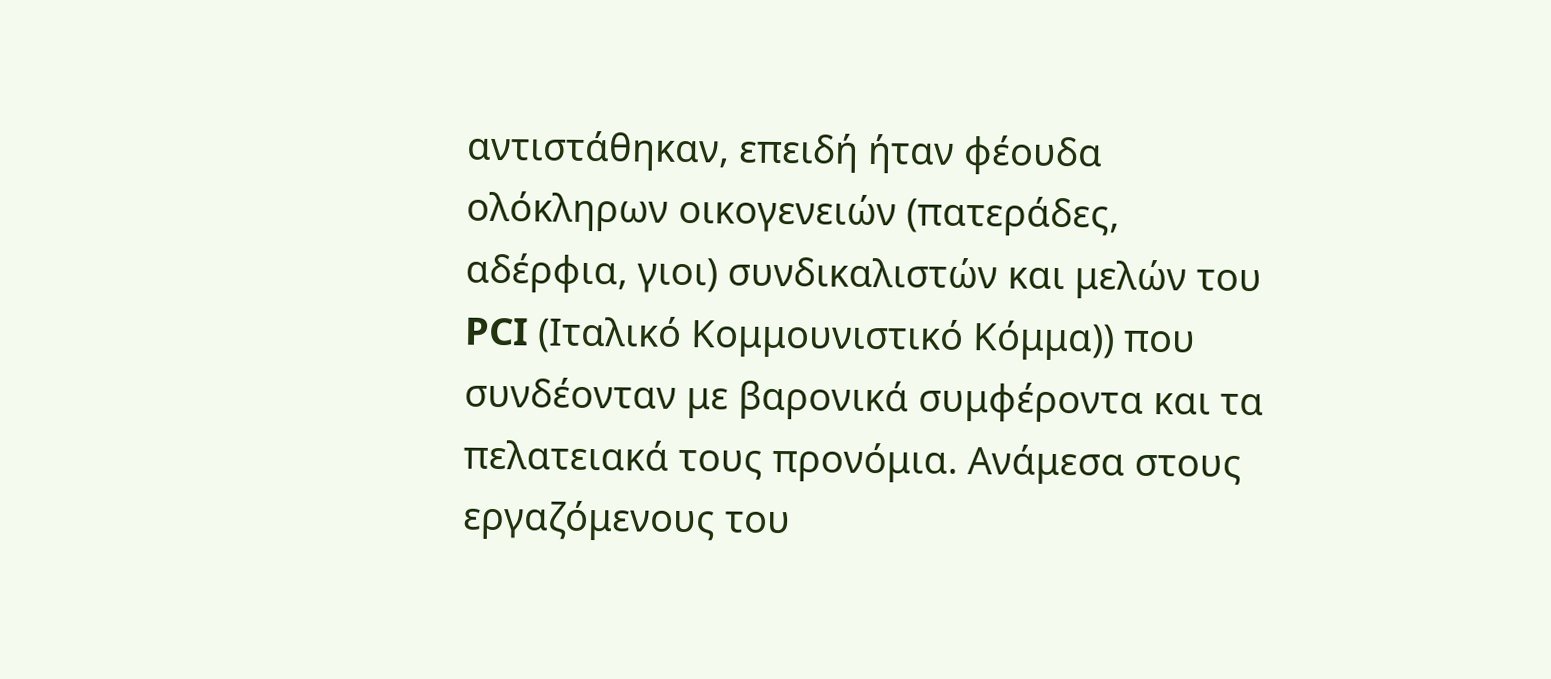αντιστάθηκαν, επειδή ήταν φέουδα ολόκληρων οικογενειών (πατεράδες, αδέρφια, γιοι) συνδικαλιστών και μελών του PCI (Ιταλικό Κομμουνιστικό Κόμμα)) που συνδέονταν με βαρονικά συμφέροντα και τα πελατειακά τους προνόμια. Ανάμεσα στους εργαζόμενους του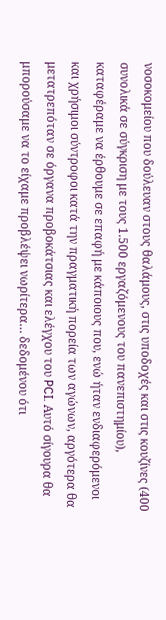νοσοκομείου που δούλευαν στους θαλάμους, στις υποδοχές και στις κουζίνες (400 συνολικά σε σύγκριση με τους 1.500 εργαζόμενους του πανεπιστημίου), καταφέραμε να έρθουμε σε επαφή με κάποιους που, ενώ ήταν ενδιαφερόμενοι και χρήσιμοι σύντροφοι κατά την πραγματική πορεία των αγώνων, αργότερα θα μετατρεπόταν σε όργανα προβοκάτσιας και ελέγχου του PCI. Αυτό σίγουρα θα μπορούσαμε να το είχαμε προβλέψει νωρίτερα… δεδομένου ότι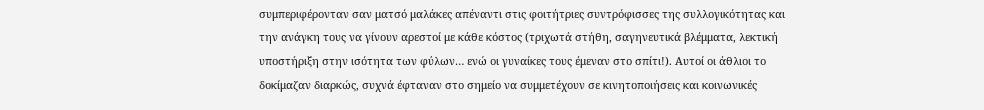συμπεριφέρονταν σαν ματσό μαλάκες απέναντι στις φοιτήτριες συντρόφισσες της συλλογικότητας και την ανάγκη τους να γίνουν αρεστοί με κάθε κόστος (τριχωτά στήθη, σαγηνευτικά βλέμματα, λεκτική υποστήριξη στην ισότητα των φύλων… ενώ οι γυναίκες τους έμεναν στο σπίτι!). Αυτοί οι άθλιοι το δοκίμαζαν διαρκώς, συχνά έφταναν στο σημείο να συμμετέχουν σε κινητοποιήσεις και κοινωνικές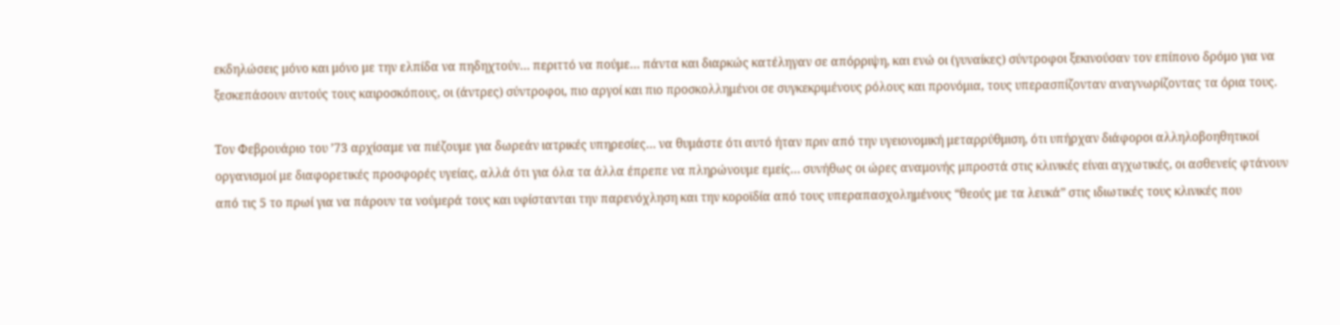εκδηλώσεις μόνο και μόνο με την ελπίδα να πηδηχτούν… περιττό να πούμε… πάντα και διαρκώς κατέληγαν σε απόρριψη, και ενώ οι (γυναίκες) σύντροφοι ξεκινούσαν τον επίπονο δρόμο για να ξεσκεπάσουν αυτούς τους καιροσκόπους, οι (άντρες) σύντροφοι, πιο αργοί και πιο προσκολλημένοι σε συγκεκριμένους ρόλους και προνόμια, τους υπερασπίζονταν αναγνωρίζοντας τα όρια τους.

Τον Φεβρουάριο του ’73 αρχίσαμε να πιέζουμε για δωρεάν ιατρικές υπηρεσίες… να θυμάστε ότι αυτό ήταν πριν από την υγειονομική μεταρρύθμιση, ότι υπήρχαν διάφοροι αλληλοβοηθητικοί οργανισμοί με διαφορετικές προσφορές υγείας, αλλά ότι για όλα τα άλλα έπρεπε να πληρώνουμε εμείς… συνήθως οι ώρες αναμονής μπροστά στις κλινικές είναι αγχωτικές, οι ασθενείς φτάνουν από τις 5 το πρωί για να πάρουν τα νούμερά τους και υφίστανται την παρενόχληση και την κοροϊδία από τους υπεραπασχολημένους “θεούς με τα λευκά” στις ιδιωτικές τους κλινικές που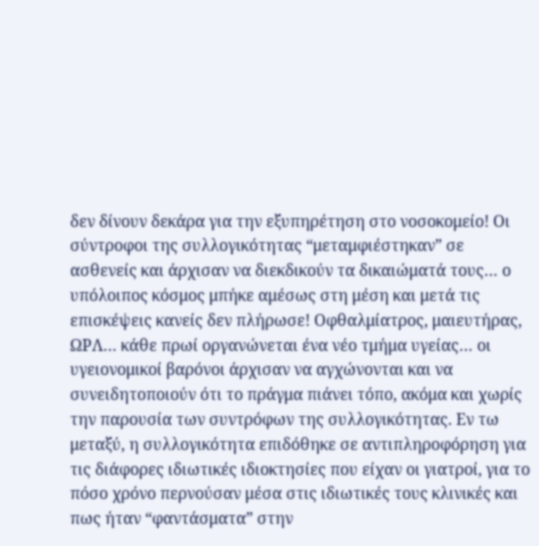δεν δίνουν δεκάρα για την εξυπηρέτηση στο νοσοκομείο! Οι σύντροφοι της συλλογικότητας “μεταμφιέστηκαν” σε ασθενείς και άρχισαν να διεκδικούν τα δικαιώματά τους… ο υπόλοιπος κόσμος μπήκε αμέσως στη μέση και μετά τις επισκέψεις κανείς δεν πλήρωσε! Οφθαλμίατρος, μαιευτήρας, ΩΡΛ… κάθε πρωί οργανώνεται ένα νέο τμήμα υγείας… οι υγειονομικοί βαρόνοι άρχισαν να αγχώνονται και να συνειδητοποιούν ότι το πράγμα πιάνει τόπο, ακόμα και χωρίς την παρουσία των συντρόφων της συλλογικότητας. Εν τω μεταξύ, η συλλογικότητα επιδόθηκε σε αντιπληροφόρηση για τις διάφορες ιδιωτικές ιδιοκτησίες που είχαν οι γιατροί, για το πόσο χρόνο περνούσαν μέσα στις ιδιωτικές τους κλινικές και πως ήταν “φαντάσματα” στην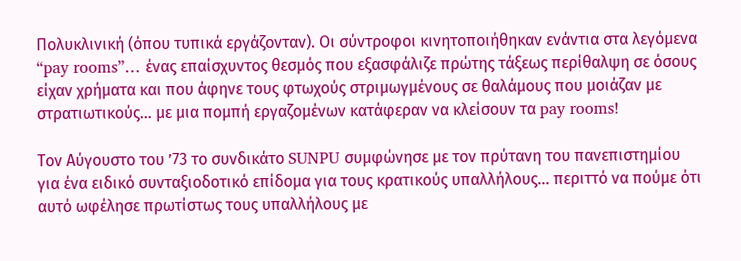Πολυκλινική (όπου τυπικά εργάζονταν). Οι σύντροφοι κινητοποιήθηκαν ενάντια στα λεγόμενα “pay rooms”… ένας επαίσχυντος θεσμός που εξασφάλιζε πρώτης τάξεως περίθαλψη σε όσους είχαν χρήματα και που άφηνε τους φτωχούς στριμωγμένους σε θαλάμους που μοιάζαν με στρατιωτικούς… με μια πομπή εργαζομένων κατάφεραν να κλείσουν τα pay rooms!

Τον Αύγουστο του ’73 το συνδικάτο SUNPU συμφώνησε με τον πρύτανη του πανεπιστημίου για ένα ειδικό συνταξιοδοτικό επίδομα για τους κρατικούς υπαλλήλους… περιττό να πούμε ότι αυτό ωφέλησε πρωτίστως τους υπαλλήλους με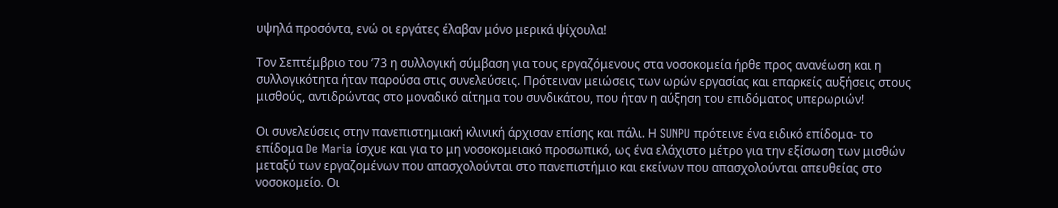υψηλά προσόντα, ενώ οι εργάτες έλαβαν μόνο μερικά ψίχουλα!

Τον Σεπτέμβριο του ’73 η συλλογική σύμβαση για τους εργαζόμενους στα νοσοκομεία ήρθε προς ανανέωση και η συλλογικότητα ήταν παρούσα στις συνελεύσεις. Πρότειναν μειώσεις των ωρών εργασίας και επαρκείς αυξήσεις στους μισθούς, αντιδρώντας στο μοναδικό αίτημα του συνδικάτου, που ήταν η αύξηση του επιδόματος υπερωριών!

Οι συνελεύσεις στην πανεπιστημιακή κλινική άρχισαν επίσης και πάλι. Η SUNPU πρότεινε ένα ειδικό επίδομα- το επίδομα De Maria ίσχυε και για το μη νοσοκομειακό προσωπικό, ως ένα ελάχιστο μέτρο για την εξίσωση των μισθών μεταξύ των εργαζομένων που απασχολούνται στο πανεπιστήμιο και εκείνων που απασχολούνται απευθείας στο νοσοκομείο. Οι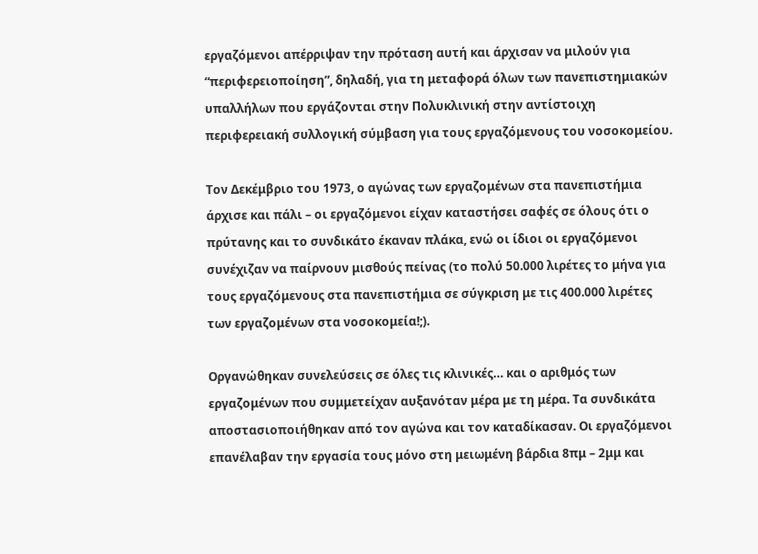εργαζόμενοι απέρριψαν την πρόταση αυτή και άρχισαν να μιλούν για “περιφερειοποίηση”, δηλαδή, για τη μεταφορά όλων των πανεπιστημιακών υπαλλήλων που εργάζονται στην Πολυκλινική στην αντίστοιχη περιφερειακή συλλογική σύμβαση για τους εργαζόμενους του νοσοκομείου.

Τον Δεκέμβριο του 1973, ο αγώνας των εργαζομένων στα πανεπιστήμια άρχισε και πάλι – οι εργαζόμενοι είχαν καταστήσει σαφές σε όλους ότι ο πρύτανης και το συνδικάτο έκαναν πλάκα, ενώ οι ίδιοι οι εργαζόμενοι συνέχιζαν να παίρνουν μισθούς πείνας (το πολύ 50.000 λιρέτες το μήνα για τους εργαζόμενους στα πανεπιστήμια σε σύγκριση με τις 400.000 λιρέτες των εργαζομένων στα νοσοκομεία!;).

Οργανώθηκαν συνελεύσεις σε όλες τις κλινικές… και ο αριθμός των εργαζομένων που συμμετείχαν αυξανόταν μέρα με τη μέρα. Τα συνδικάτα αποστασιοποιήθηκαν από τον αγώνα και τον καταδίκασαν. Οι εργαζόμενοι επανέλαβαν την εργασία τους μόνο στη μειωμένη βάρδια 8πμ – 2μμ και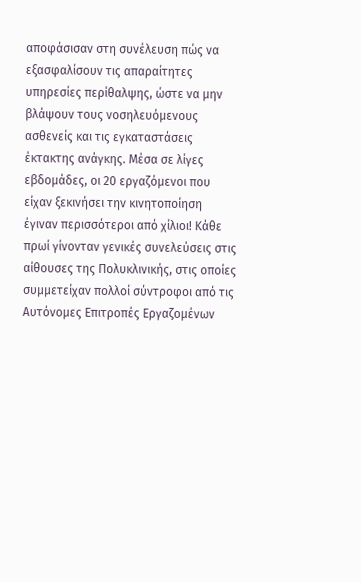αποφάσισαν στη συνέλευση πώς να εξασφαλίσουν τις απαραίτητες υπηρεσίες περίθαλψης, ώστε να μην βλάψουν τους νοσηλευόμενους ασθενείς και τις εγκαταστάσεις έκτακτης ανάγκης. Μέσα σε λίγες εβδομάδες, οι 20 εργαζόμενοι που είχαν ξεκινήσει την κινητοποίηση έγιναν περισσότεροι από χίλιοι! Κάθε πρωί γίνονταν γενικές συνελεύσεις στις αίθουσες της Πολυκλινικής, στις οποίες συμμετείχαν πολλοί σύντροφοι από τις Αυτόνομες Επιτροπές Εργαζομένων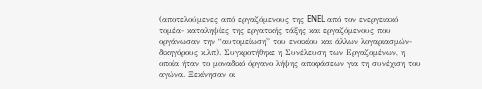(αποτελούμενες από εργαζόμενους της ENEL από τον ενεργειακό τομέα- καταληψίες της εργατικής τάξης και εργαζόμενους που οργάνωσαν την “αυτομείωση” του ενοικίου και άλλων λογαριασμών- δικηγόρους κ.λπ). Συγκροτήθηκε η Συνέλευση των Εργαζομένων, η οποία ήταν το μοναδικό όργανο λήψης αποφάσεων για τη συνέχιση του αγώνα. Ξεκίνησαν οι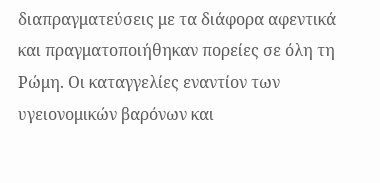διαπραγματεύσεις με τα διάφορα αφεντικά και πραγματοποιήθηκαν πορείες σε όλη τη Ρώμη. Οι καταγγελίες εναντίον των υγειονομικών βαρόνων και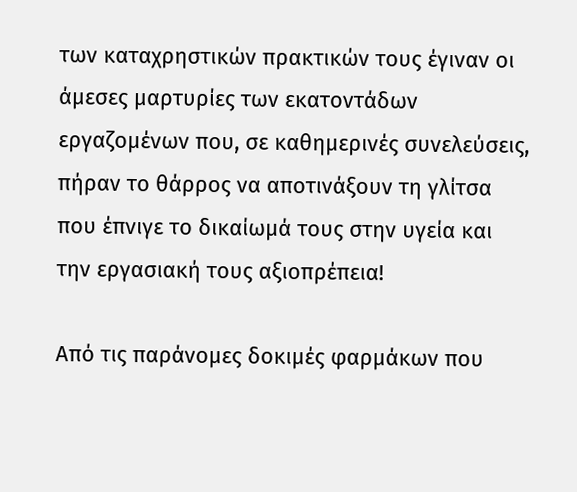των καταχρηστικών πρακτικών τους έγιναν οι άμεσες μαρτυρίες των εκατοντάδων εργαζομένων που, σε καθημερινές συνελεύσεις, πήραν το θάρρος να αποτινάξουν τη γλίτσα που έπνιγε το δικαίωμά τους στην υγεία και την εργασιακή τους αξιοπρέπεια!

Από τις παράνομες δοκιμές φαρμάκων που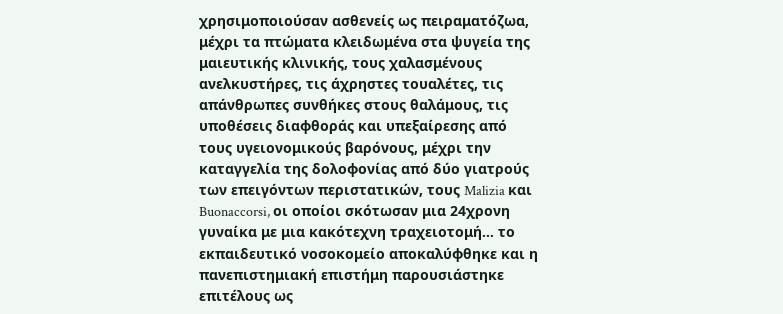χρησιμοποιούσαν ασθενείς ως πειραματόζωα, μέχρι τα πτώματα κλειδωμένα στα ψυγεία της μαιευτικής κλινικής, τους χαλασμένους ανελκυστήρες, τις άχρηστες τουαλέτες, τις απάνθρωπες συνθήκες στους θαλάμους, τις υποθέσεις διαφθοράς και υπεξαίρεσης από τους υγειονομικούς βαρόνους, μέχρι την καταγγελία της δολοφονίας από δύο γιατρούς των επειγόντων περιστατικών, τους Malizia και Buonaccorsi, οι οποίοι σκότωσαν μια 24χρονη γυναίκα με μια κακότεχνη τραχειοτομή… το εκπαιδευτικό νοσοκομείο αποκαλύφθηκε και η πανεπιστημιακή επιστήμη παρουσιάστηκε επιτέλους ως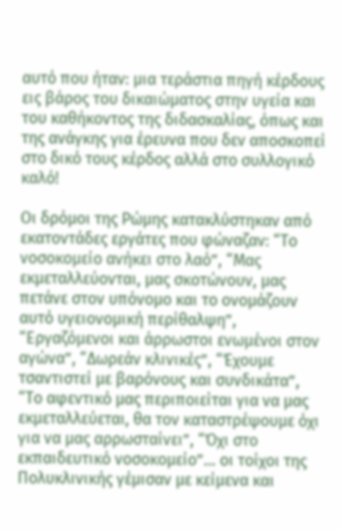αυτό που ήταν: μια τεράστια πηγή κέρδους εις βάρος του δικαιώματος στην υγεία και του καθήκοντος της διδασκαλίας, όπως και της ανάγκης για έρευνα που δεν αποσκοπεί στο δικό τους κέρδος αλλά στο συλλογικό καλό!

Οι δρόμοι της Ρώμης κατακλύστηκαν από εκατοντάδες εργάτες που φώναζαν: “Το νοσοκομείο ανήκει στο λαό”, “Μας εκμεταλλεύονται, μας σκοτώνουν, μας πετάνε στον υπόνομο και το ονομάζουν αυτό υγειονομική περίθαλψη”, “Εργαζόμενοι και άρρωστοι ενωμένοι στον αγώνα”, “Δωρεάν κλινικές”, “Έχουμε τσαντιστεί με βαρόνους και συνδικάτα”, “Το αφεντικό μας περιποιείται για να μας εκμεταλλεύεται, θα τον καταστρέψουμε όχι για να μας αρρωσταίνει”, “Όχι στο εκπαιδευτικό νοσοκομείο”… οι τοίχοι της Πολυκλινικής γέμισαν με κείμενα και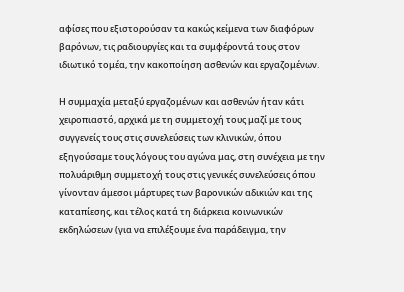αφίσες που εξιστορούσαν τα κακώς κείμενα των διαφόρων βαρόνων, τις ραδιουργίες και τα συμφέροντά τους στον ιδιωτικό τομέα, την κακοποίηση ασθενών και εργαζομένων.

Η συμμαχία μεταξύ εργαζομένων και ασθενών ήταν κάτι χειροπιαστό, αρχικά με τη συμμετοχή τους μαζί με τους συγγενείς τους στις συνελεύσεις των κλινικών, όπου εξηγούσαμε τους λόγους του αγώνα μας, στη συνέχεια με την πολυάριθμη συμμετοχή τους στις γενικές συνελεύσεις όπου γίνονταν άμεσοι μάρτυρες των βαρονικών αδικιών και της καταπίεσης, και τέλος κατά τη διάρκεια κοινωνικών εκδηλώσεων (για να επιλέξουμε ένα παράδειγμα, την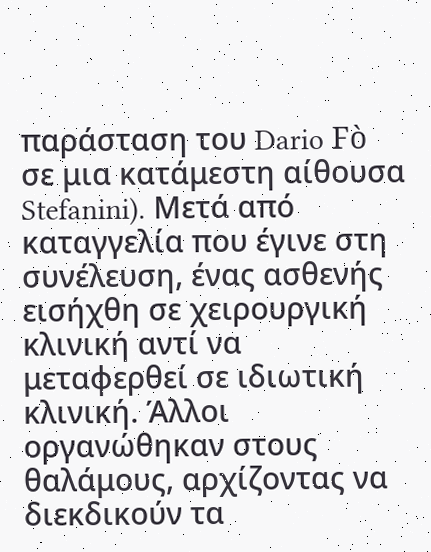παράσταση του Dario Fò σε μια κατάμεστη αίθουσα Stefanini). Μετά από καταγγελία που έγινε στη συνέλευση, ένας ασθενής εισήχθη σε χειρουργική κλινική αντί να μεταφερθεί σε ιδιωτική κλινική. Άλλοι οργανώθηκαν στους θαλάμους, αρχίζοντας να διεκδικούν τα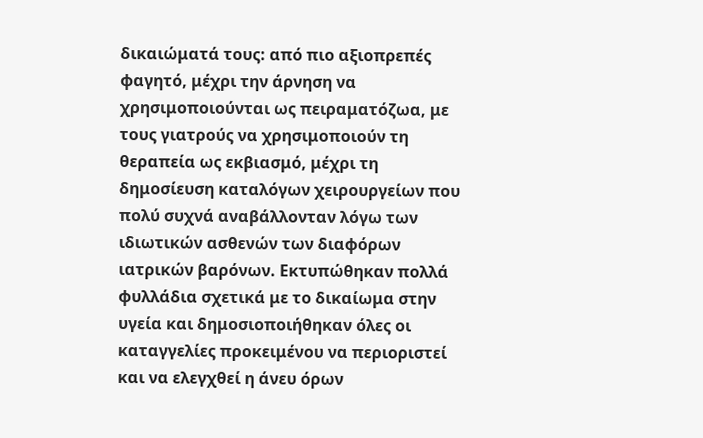δικαιώματά τους: από πιο αξιοπρεπές φαγητό, μέχρι την άρνηση να χρησιμοποιούνται ως πειραματόζωα, με τους γιατρούς να χρησιμοποιούν τη θεραπεία ως εκβιασμό, μέχρι τη δημοσίευση καταλόγων χειρουργείων που πολύ συχνά αναβάλλονταν λόγω των ιδιωτικών ασθενών των διαφόρων ιατρικών βαρόνων. Εκτυπώθηκαν πολλά φυλλάδια σχετικά με το δικαίωμα στην υγεία και δημοσιοποιήθηκαν όλες οι καταγγελίες προκειμένου να περιοριστεί και να ελεγχθεί η άνευ όρων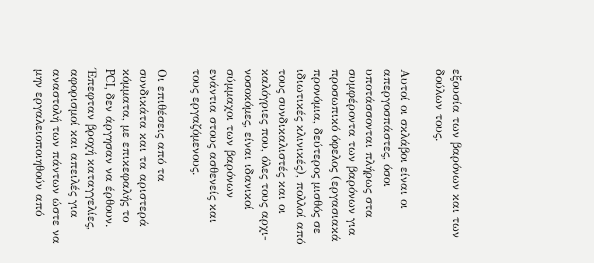εξουσία των βαρόνων και των δούλων τους.

Αυτοί οι σκλάβοι είναι οι απεργοσπάστες, όσοι υποτάσσονται πλήρως στα συμφέροντα των βαρόνων για προσωπικό όφελος (εργασιακά προνόμια, δεύτερος μισθός σε ιδιωτικές κλινικές), πολλοί από τους συνδικαλιστές και οι καλόγριες που, όλες τους αρχι-νοσοκόμες, είναι ιδανικοί σύμμαχοι των βαρόνων ενάντια στους ασθενείς και τους εργαζόμενους.

Οι επιθέσεις από τα συνδικάτα και τα αριστερά κόμματα, με επικεφαλής το PCI, δεν άργησαν να έρθουν. Έπεφταν βροχή καταγγελίες, αφορισμοί και απειλές για αναστολή των πάντων ώστε να μην εργαλειοποιηθούν από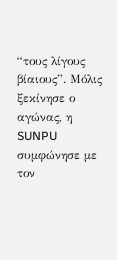“τους λίγους βίαιους”. Μόλις ξεκίνησε ο αγώνας, η SUNPU συμφώνησε με τον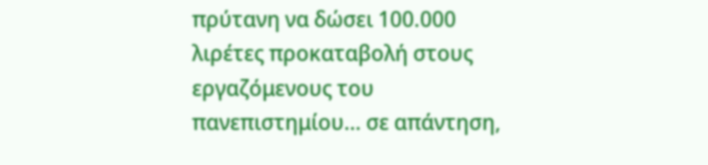πρύτανη να δώσει 100.000 λιρέτες προκαταβολή στους εργαζόμενους του πανεπιστημίου… σε απάντηση,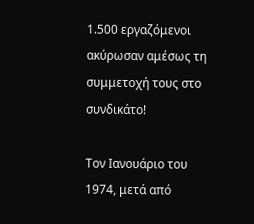1.500 εργαζόμενοι ακύρωσαν αμέσως τη συμμετοχή τους στο συνδικάτο!

Τον Ιανουάριο του 1974, μετά από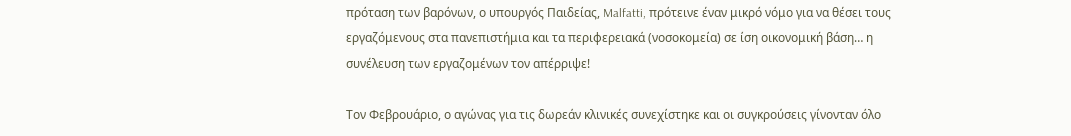πρόταση των βαρόνων, ο υπουργός Παιδείας, Malfatti, πρότεινε έναν μικρό νόμο για να θέσει τους εργαζόμενους στα πανεπιστήμια και τα περιφερειακά (νοσοκομεία) σε ίση οικονομική βάση… η συνέλευση των εργαζομένων τον απέρριψε!

Τον Φεβρουάριο, ο αγώνας για τις δωρεάν κλινικές συνεχίστηκε και οι συγκρούσεις γίνονταν όλο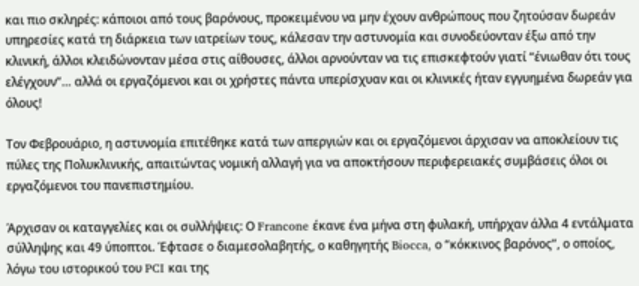και πιο σκληρές: κάποιοι από τους βαρόνους, προκειμένου να μην έχουν ανθρώπους που ζητούσαν δωρεάν υπηρεσίες κατά τη διάρκεια των ιατρείων τους, κάλεσαν την αστυνομία και συνοδεύονταν έξω από την κλινική, άλλοι κλειδώνονταν μέσα στις αίθουσες, άλλοι αρνούνταν να τις επισκεφτούν γιατί “ένιωθαν ότι τους ελέγχουν”… αλλά οι εργαζόμενοι και οι χρήστες πάντα υπερίσχυαν και οι κλινικές ήταν εγγυημένα δωρεάν για όλους!

Τον Φεβρουάριο, η αστυνομία επιτέθηκε κατά των απεργιών και οι εργαζόμενοι άρχισαν να αποκλείουν τις πύλες της Πολυκλινικής, απαιτώντας νομική αλλαγή για να αποκτήσουν περιφερειακές συμβάσεις όλοι οι εργαζόμενοι του πανεπιστημίου.

Άρχισαν οι καταγγελίες και οι συλλήψεις: Ο Francone έκανε ένα μήνα στη φυλακή, υπήρχαν άλλα 4 εντάλματα σύλληψης και 49 ύποπτοι. Έφτασε ο διαμεσολαβητής, ο καθηγητής Biocca, ο “κόκκινος βαρόνος”, ο οποίος, λόγω του ιστορικού του PCI και της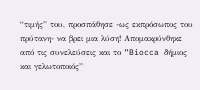“τιμής” του, προσπάθησε -ως εκπρόσωπος του πρύτανη- να βρει μια λύση! Απομακρύνθηκε από τις συνελεύσεις και το “Biocca δήμιος και γελωτοποιός”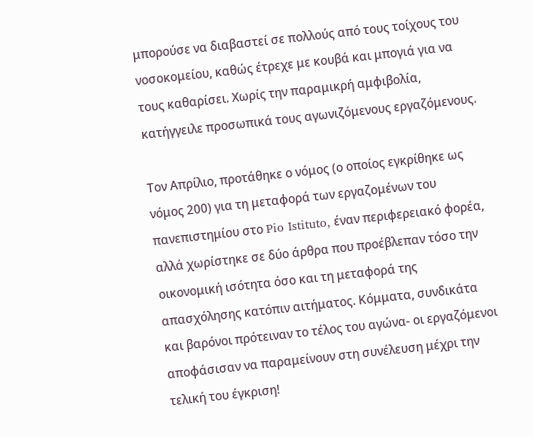μπορούσε να διαβαστεί σε πολλούς από τους τοίχους του νοσοκομείου, καθώς έτρεχε με κουβά και μπογιά για να τους καθαρίσει. Χωρίς την παραμικρή αμφιβολία, κατήγγειλε προσωπικά τους αγωνιζόμενους εργαζόμενους.

Τον Απρίλιο, προτάθηκε ο νόμος (ο οποίος εγκρίθηκε ως νόμος 200) για τη μεταφορά των εργαζομένων του πανεπιστημίου στο Pio Istituto, έναν περιφερειακό φορέα, αλλά χωρίστηκε σε δύο άρθρα που προέβλεπαν τόσο την οικονομική ισότητα όσο και τη μεταφορά της απασχόλησης κατόπιν αιτήματος. Κόμματα, συνδικάτα και βαρόνοι πρότειναν το τέλος του αγώνα- οι εργαζόμενοι αποφάσισαν να παραμείνουν στη συνέλευση μέχρι την τελική του έγκριση!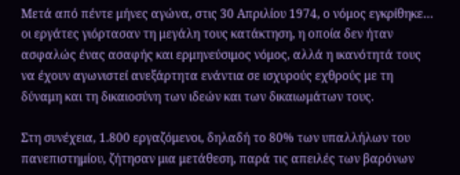Μετά από πέντε μήνες αγώνα, στις 30 Απριλίου 1974, ο νόμος εγκρίθηκε… οι εργάτες γιόρτασαν τη μεγάλη τους κατάκτηση, η οποία δεν ήταν ασφαλώς ένας ασαφής και ερμηνεύσιμος νόμος, αλλά η ικανότητά τους να έχουν αγωνιστεί ανεξάρτητα ενάντια σε ισχυρούς εχθρούς με τη δύναμη και τη δικαιοσύνη των ιδεών και των δικαιωμάτων τους.

Στη συνέχεια, 1.800 εργαζόμενοι, δηλαδή το 80% των υπαλλήλων του πανεπιστημίου, ζήτησαν μια μετάθεση, παρά τις απειλές των βαρόνων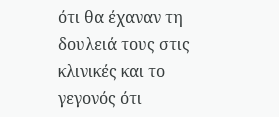ότι θα έχαναν τη δουλειά τους στις κλινικές και το γεγονός ότι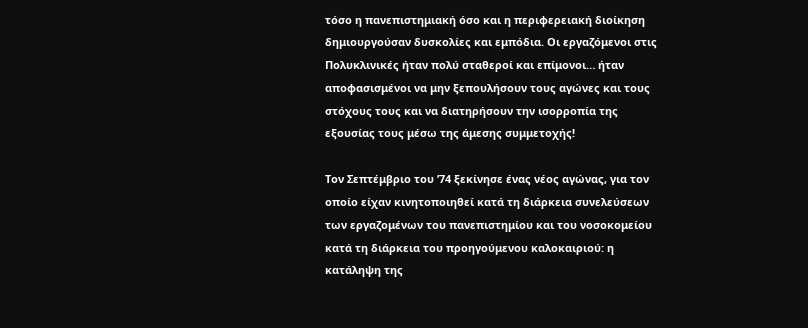τόσο η πανεπιστημιακή όσο και η περιφερειακή διοίκηση δημιουργούσαν δυσκολίες και εμπόδια. Οι εργαζόμενοι στις Πολυκλινικές ήταν πολύ σταθεροί και επίμονοι… ήταν αποφασισμένοι να μην ξεπουλήσουν τους αγώνες και τους στόχους τους και να διατηρήσουν την ισορροπία της εξουσίας τους μέσω της άμεσης συμμετοχής!

Τον Σεπτέμβριο του ’74 ξεκίνησε ένας νέος αγώνας, για τον οποίο είχαν κινητοποιηθεί κατά τη διάρκεια συνελεύσεων των εργαζομένων του πανεπιστημίου και του νοσοκομείου κατά τη διάρκεια του προηγούμενου καλοκαιριού: η κατάληψη της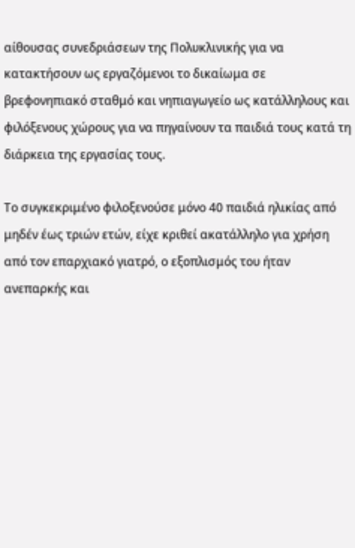αίθουσας συνεδριάσεων της Πολυκλινικής για να κατακτήσουν ως εργαζόμενοι το δικαίωμα σε βρεφονηπιακό σταθμό και νηπιαγωγείο ως κατάλληλους και φιλόξενους χώρους για να πηγαίνουν τα παιδιά τους κατά τη διάρκεια της εργασίας τους.

Το συγκεκριμένο φιλοξενούσε μόνο 40 παιδιά ηλικίας από μηδέν έως τριών ετών, είχε κριθεί ακατάλληλο για χρήση από τον επαρχιακό γιατρό, ο εξοπλισμός του ήταν ανεπαρκής και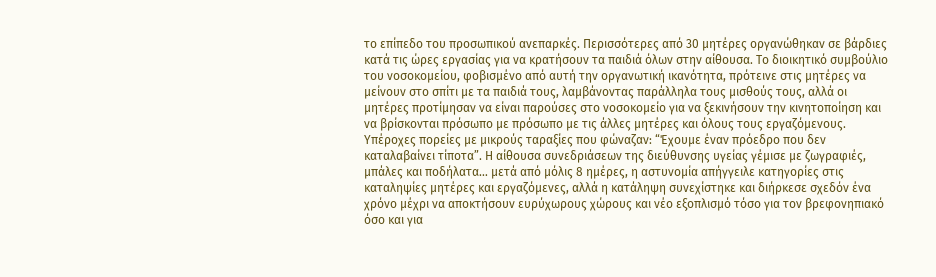το επίπεδο του προσωπικού ανεπαρκές. Περισσότερες από 30 μητέρες οργανώθηκαν σε βάρδιες κατά τις ώρες εργασίας για να κρατήσουν τα παιδιά όλων στην αίθουσα. Το διοικητικό συμβούλιο του νοσοκομείου, φοβισμένο από αυτή την οργανωτική ικανότητα, πρότεινε στις μητέρες να μείνουν στο σπίτι με τα παιδιά τους, λαμβάνοντας παράλληλα τους μισθούς τους, αλλά οι μητέρες προτίμησαν να είναι παρούσες στο νοσοκομείο για να ξεκινήσουν την κινητοποίηση και να βρίσκονται πρόσωπο με πρόσωπο με τις άλλες μητέρες και όλους τους εργαζόμενους. Υπέροχες πορείες με μικρούς ταραξίες που φώναζαν: “Έχουμε έναν πρόεδρο που δεν καταλαβαίνει τίποτα”. Η αίθουσα συνεδριάσεων της διεύθυνσης υγείας γέμισε με ζωγραφιές, μπάλες και ποδήλατα… μετά από μόλις 8 ημέρες, η αστυνομία απήγγειλε κατηγορίες στις καταληψίες μητέρες και εργαζόμενες, αλλά η κατάληψη συνεχίστηκε και διήρκεσε σχεδόν ένα χρόνο μέχρι να αποκτήσουν ευρύχωρους χώρους και νέο εξοπλισμό τόσο για τον βρεφονηπιακό όσο και για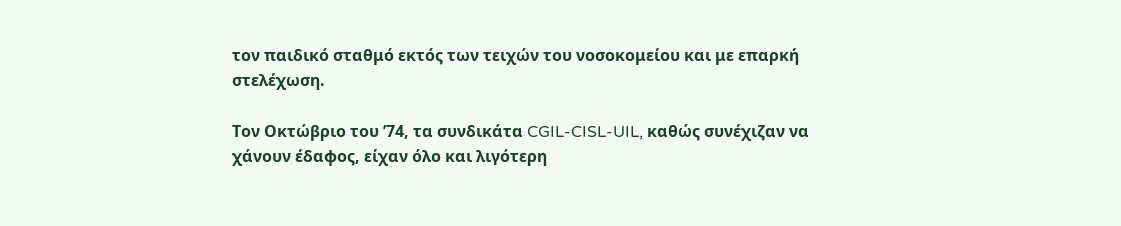τον παιδικό σταθμό εκτός των τειχών του νοσοκομείου και με επαρκή στελέχωση.

Τον Οκτώβριο του ’74, τα συνδικάτα CGIL-CISL-UIL, καθώς συνέχιζαν να χάνουν έδαφος, είχαν όλο και λιγότερη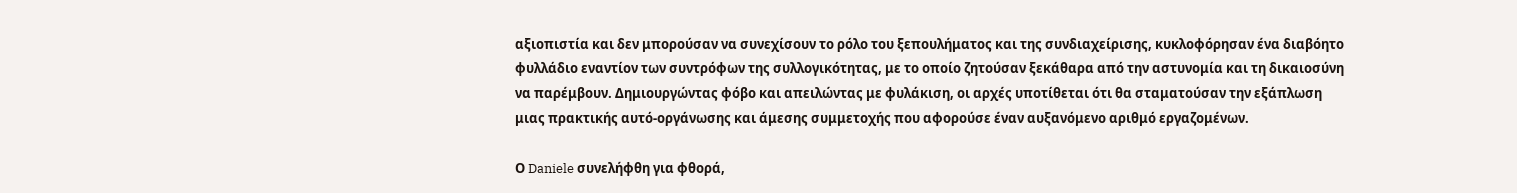αξιοπιστία και δεν μπορούσαν να συνεχίσουν το ρόλο του ξεπουλήματος και της συνδιαχείρισης, κυκλοφόρησαν ένα διαβόητο φυλλάδιο εναντίον των συντρόφων της συλλογικότητας, με το οποίο ζητούσαν ξεκάθαρα από την αστυνομία και τη δικαιοσύνη να παρέμβουν. Δημιουργώντας φόβο και απειλώντας με φυλάκιση, οι αρχές υποτίθεται ότι θα σταματούσαν την εξάπλωση μιας πρακτικής αυτό-οργάνωσης και άμεσης συμμετοχής που αφορούσε έναν αυξανόμενο αριθμό εργαζομένων.

Ο Daniele συνελήφθη για φθορά,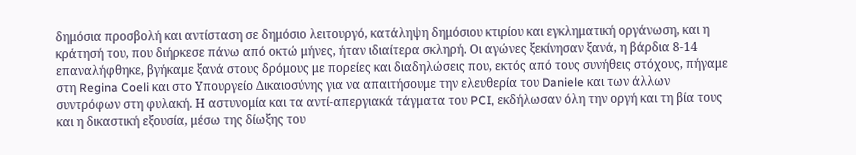δημόσια προσβολή και αντίσταση σε δημόσιο λειτουργό, κατάληψη δημόσιου κτιρίου και εγκληματική οργάνωση, και η κράτησή του, που διήρκεσε πάνω από οκτώ μήνες, ήταν ιδιαίτερα σκληρή. Οι αγώνες ξεκίνησαν ξανά, η βάρδια 8-14 επαναλήφθηκε, βγήκαμε ξανά στους δρόμους με πορείες και διαδηλώσεις που, εκτός από τους συνήθεις στόχους, πήγαμε στη Regina Coeli και στο Υπουργείο Δικαιοσύνης για να απαιτήσουμε την ελευθερία του Daniele και των άλλων συντρόφων στη φυλακή. Η αστυνομία και τα αντί-απεργιακά τάγματα του PCI, εκδήλωσαν όλη την οργή και τη βία τους και η δικαστική εξουσία, μέσω της δίωξης του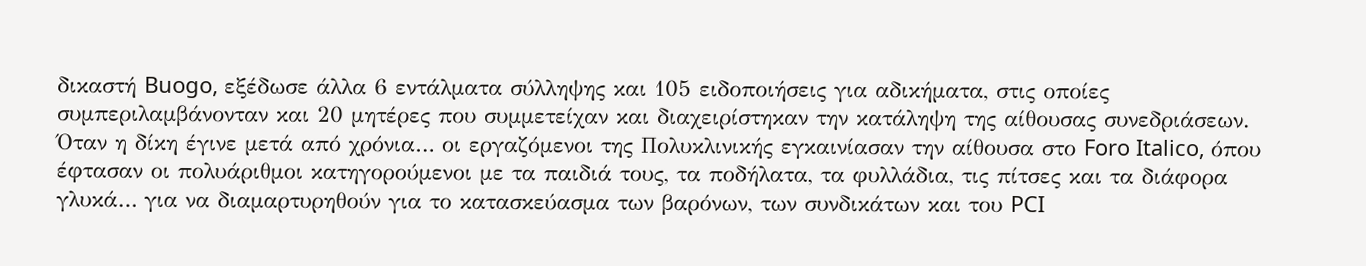δικαστή Buogo, εξέδωσε άλλα 6 εντάλματα σύλληψης και 105 ειδοποιήσεις για αδικήματα, στις οποίες συμπεριλαμβάνονταν και 20 μητέρες που συμμετείχαν και διαχειρίστηκαν την κατάληψη της αίθουσας συνεδριάσεων. Όταν η δίκη έγινε μετά από χρόνια… οι εργαζόμενοι της Πολυκλινικής εγκαινίασαν την αίθουσα στο Foro Italico, όπου έφτασαν οι πολυάριθμοι κατηγορούμενοι με τα παιδιά τους, τα ποδήλατα, τα φυλλάδια, τις πίτσες και τα διάφορα γλυκά… για να διαμαρτυρηθούν για το κατασκεύασμα των βαρόνων, των συνδικάτων και του PCI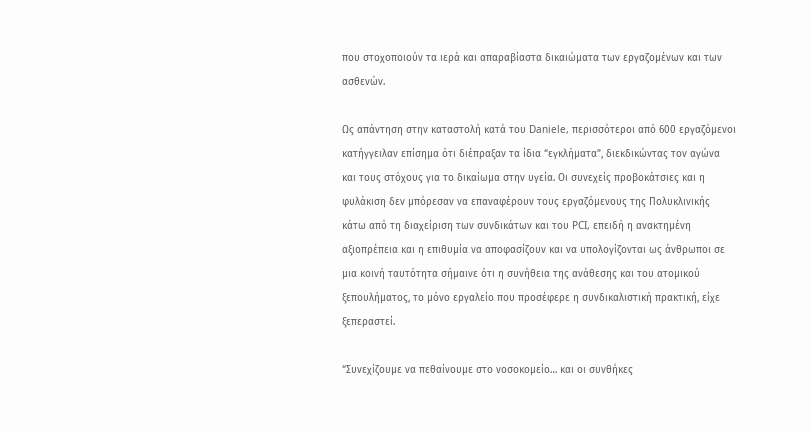που στοχοποιούν τα ιερά και απαραβίαστα δικαιώματα των εργαζομένων και των ασθενών.

Ως απάντηση στην καταστολή κατά του Daniele, περισσότεροι από 600 εργαζόμενοι κατήγγειλαν επίσημα ότι διέπραξαν τα ίδια “εγκλήματα”, διεκδικώντας τον αγώνα και τους στόχους για το δικαίωμα στην υγεία. Οι συνεχείς προβοκάτσιες και η φυλάκιση δεν μπόρεσαν να επαναφέρουν τους εργαζόμενους της Πολυκλινικής κάτω από τη διαχείριση των συνδικάτων και του PCI, επειδή η ανακτημένη αξιοπρέπεια και η επιθυμία να αποφασίζουν και να υπολογίζονται ως άνθρωποι σε μια κοινή ταυτότητα σήμαινε ότι η συνήθεια της ανάθεσης και του ατομικού ξεπουλήματος, το μόνο εργαλείο που προσέφερε η συνδικαλιστική πρακτική, είχε ξεπεραστεί.

“Συνεχίζουμε να πεθαίνουμε στο νοσοκομείο… και οι συνθήκες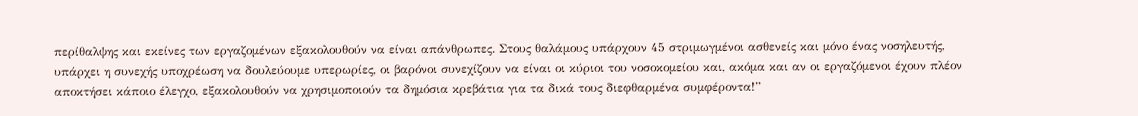περίθαλψης και εκείνες των εργαζομένων εξακολουθούν να είναι απάνθρωπες. Στους θαλάμους υπάρχουν 45 στριμωγμένοι ασθενείς και μόνο ένας νοσηλευτής, υπάρχει η συνεχής υποχρέωση να δουλεύουμε υπερωρίες, οι βαρόνοι συνεχίζουν να είναι οι κύριοι του νοσοκομείου και, ακόμα και αν οι εργαζόμενοι έχουν πλέον αποκτήσει κάποιο έλεγχο, εξακολουθούν να χρησιμοποιούν τα δημόσια κρεβάτια για τα δικά τους διεφθαρμένα συμφέροντα!”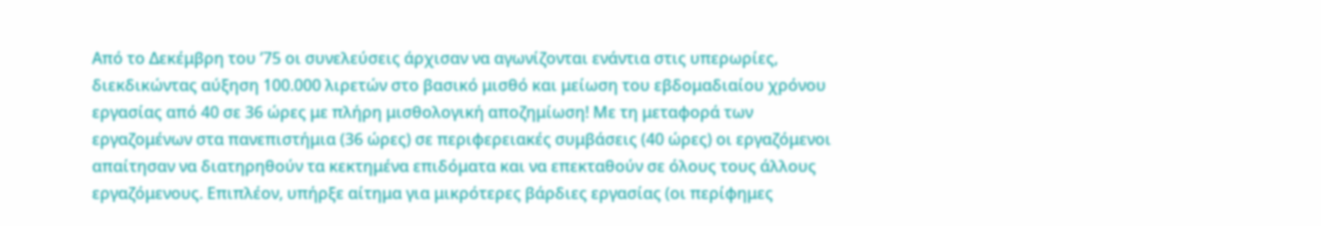Από το Δεκέμβρη του ’75 οι συνελεύσεις άρχισαν να αγωνίζονται ενάντια στις υπερωρίες, διεκδικώντας αύξηση 100.000 λιρετών στο βασικό μισθό και μείωση του εβδομαδιαίου χρόνου εργασίας από 40 σε 36 ώρες με πλήρη μισθολογική αποζημίωση! Με τη μεταφορά των εργαζομένων στα πανεπιστήμια (36 ώρες) σε περιφερειακές συμβάσεις (40 ώρες) οι εργαζόμενοι απαίτησαν να διατηρηθούν τα κεκτημένα επιδόματα και να επεκταθούν σε όλους τους άλλους εργαζόμενους. Επιπλέον, υπήρξε αίτημα για μικρότερες βάρδιες εργασίας (οι περίφημες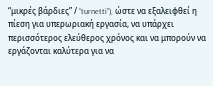“μικρές βάρδιες” / “turnetti”), ώστε να εξαλειφθεί η πίεση για υπερωριακή εργασία, να υπάρχει περισσότερος ελεύθερος χρόνος και να μπορούν να εργάζονται καλύτερα για να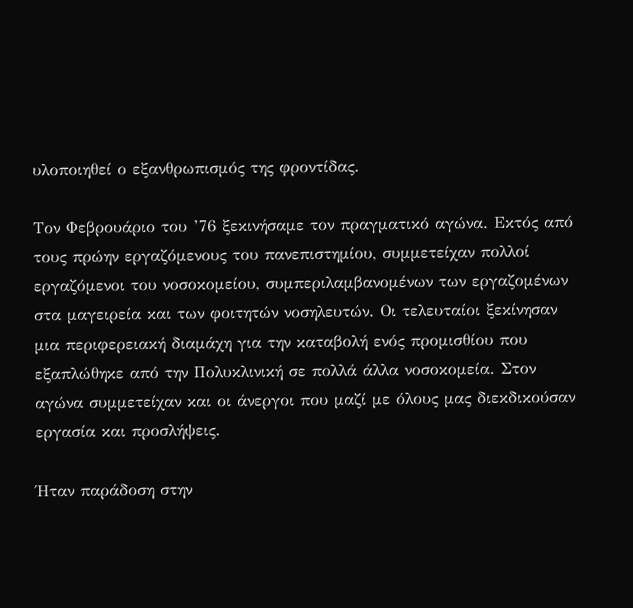υλοποιηθεί ο εξανθρωπισμός της φροντίδας.

Τον Φεβρουάριο του ’76 ξεκινήσαμε τον πραγματικό αγώνα. Εκτός από τους πρώην εργαζόμενους του πανεπιστημίου, συμμετείχαν πολλοί εργαζόμενοι του νοσοκομείου, συμπεριλαμβανομένων των εργαζομένων στα μαγειρεία και των φοιτητών νοσηλευτών. Οι τελευταίοι ξεκίνησαν μια περιφερειακή διαμάχη για την καταβολή ενός προμισθίου που εξαπλώθηκε από την Πολυκλινική σε πολλά άλλα νοσοκομεία. Στον αγώνα συμμετείχαν και οι άνεργοι που μαζί με όλους μας διεκδικούσαν εργασία και προσλήψεις.

Ήταν παράδοση στην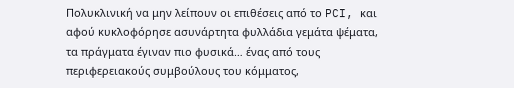Πολυκλινική να μην λείπουν οι επιθέσεις από το PCI, και αφού κυκλοφόρησε ασυνάρτητα φυλλάδια γεμάτα ψέματα, τα πράγματα έγιναν πιο φυσικά… ένας από τους περιφερειακούς συμβούλους του κόμματος,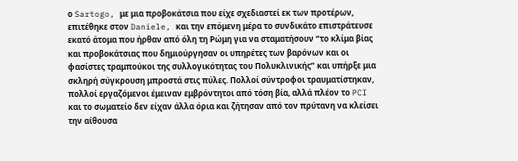ο Sartogo, με μια προβοκάτσια που είχε σχεδιαστεί εκ των προτέρων, επιτέθηκε στον Daniele, και την επόμενη μέρα το συνδικάτο επιστράτευσε εκατό άτομα που ήρθαν από όλη τη Ρώμη για να σταματήσουν “το κλίμα βίας και προβοκάτσιας που δημιούργησαν οι υπηρέτες των βαρόνων και οι φασίστες τραμπούκοι της συλλογικότητας του Πολυκλινικής” και υπήρξε μια σκληρή σύγκρουση μπροστά στις πύλες. Πολλοί σύντροφοι τραυματίστηκαν, πολλοί εργαζόμενοι έμειναν εμβρόντητοι από τόση βία, αλλά πλέον το PCI και το σωματείο δεν είχαν άλλα όρια και ζήτησαν από τον πρύτανη να κλείσει την αίθουσα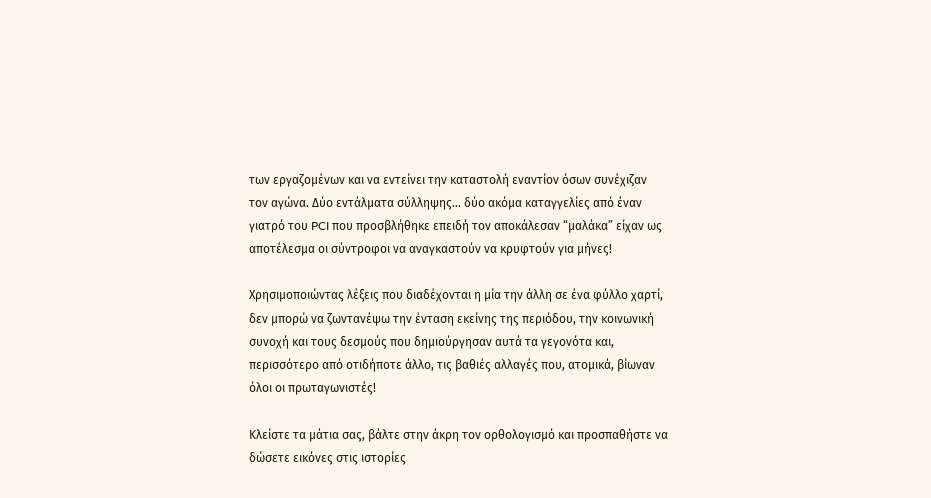των εργαζομένων και να εντείνει την καταστολή εναντίον όσων συνέχιζαν τον αγώνα. Δύο εντάλματα σύλληψης… δύο ακόμα καταγγελίες από έναν γιατρό του PCI που προσβλήθηκε επειδή τον αποκάλεσαν “μαλάκα” είχαν ως αποτέλεσμα οι σύντροφοι να αναγκαστούν να κρυφτούν για μήνες!

Χρησιμοποιώντας λέξεις που διαδέχονται η μία την άλλη σε ένα φύλλο χαρτί, δεν μπορώ να ζωντανέψω την ένταση εκείνης της περιόδου, την κοινωνική συνοχή και τους δεσμούς που δημιούργησαν αυτά τα γεγονότα και, περισσότερο από οτιδήποτε άλλο, τις βαθιές αλλαγές που, ατομικά, βίωναν όλοι οι πρωταγωνιστές!

Κλείστε τα μάτια σας, βάλτε στην άκρη τον ορθολογισμό και προσπαθήστε να δώσετε εικόνες στις ιστορίες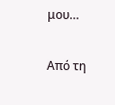μου…

Από τη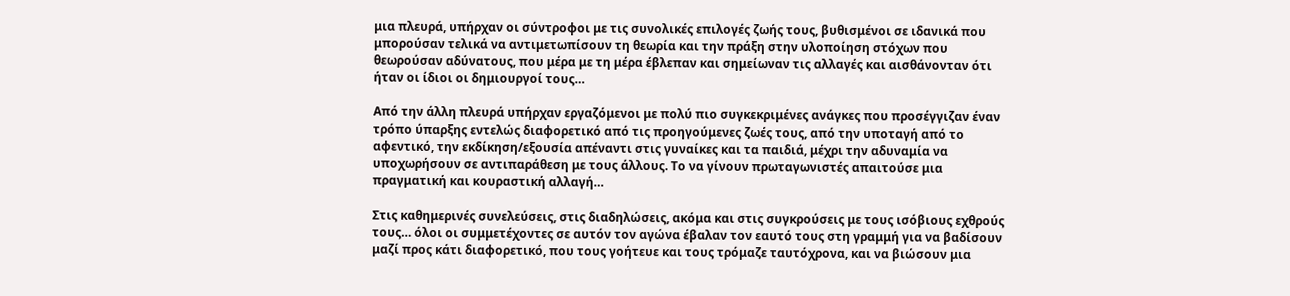μια πλευρά, υπήρχαν οι σύντροφοι με τις συνολικές επιλογές ζωής τους, βυθισμένοι σε ιδανικά που μπορούσαν τελικά να αντιμετωπίσουν τη θεωρία και την πράξη στην υλοποίηση στόχων που θεωρούσαν αδύνατους, που μέρα με τη μέρα έβλεπαν και σημείωναν τις αλλαγές και αισθάνονταν ότι ήταν οι ίδιοι οι δημιουργοί τους…

Από την άλλη πλευρά υπήρχαν εργαζόμενοι με πολύ πιο συγκεκριμένες ανάγκες που προσέγγιζαν έναν τρόπο ύπαρξης εντελώς διαφορετικό από τις προηγούμενες ζωές τους, από την υποταγή από το αφεντικό, την εκδίκηση/εξουσία απέναντι στις γυναίκες και τα παιδιά, μέχρι την αδυναμία να υποχωρήσουν σε αντιπαράθεση με τους άλλους. Το να γίνουν πρωταγωνιστές απαιτούσε μια πραγματική και κουραστική αλλαγή…

Στις καθημερινές συνελεύσεις, στις διαδηλώσεις, ακόμα και στις συγκρούσεις με τους ισόβιους εχθρούς τους… όλοι οι συμμετέχοντες σε αυτόν τον αγώνα έβαλαν τον εαυτό τους στη γραμμή για να βαδίσουν μαζί προς κάτι διαφορετικό, που τους γοήτευε και τους τρόμαζε ταυτόχρονα, και να βιώσουν μια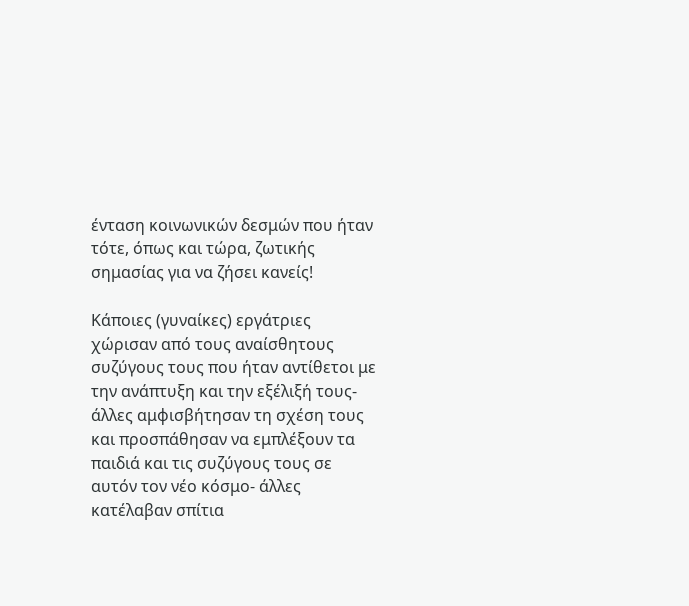ένταση κοινωνικών δεσμών που ήταν τότε, όπως και τώρα, ζωτικής σημασίας για να ζήσει κανείς!

Κάποιες (γυναίκες) εργάτριες χώρισαν από τους αναίσθητους συζύγους τους που ήταν αντίθετοι με την ανάπτυξη και την εξέλιξή τους- άλλες αμφισβήτησαν τη σχέση τους και προσπάθησαν να εμπλέξουν τα παιδιά και τις συζύγους τους σε αυτόν τον νέο κόσμο- άλλες κατέλαβαν σπίτια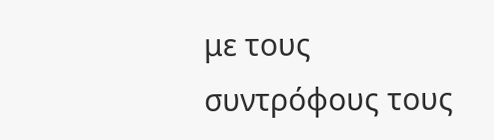με τους συντρόφους τους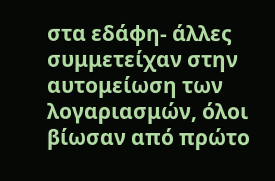στα εδάφη- άλλες συμμετείχαν στην αυτομείωση των λογαριασμών, όλοι βίωσαν από πρώτο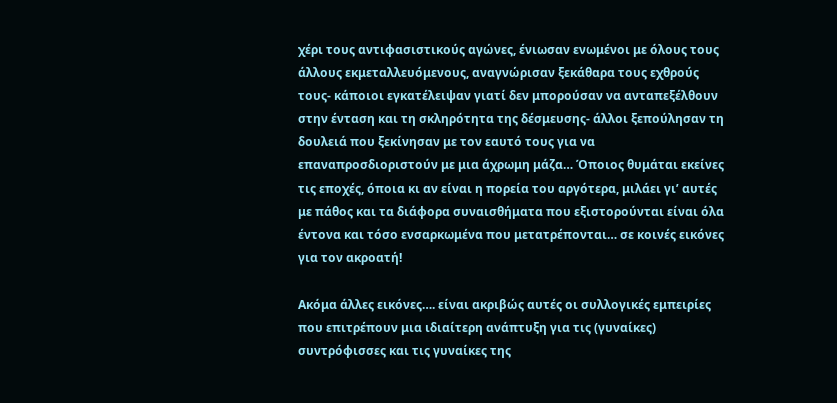χέρι τους αντιφασιστικούς αγώνες, ένιωσαν ενωμένοι με όλους τους άλλους εκμεταλλευόμενους, αναγνώρισαν ξεκάθαρα τους εχθρούς τους- κάποιοι εγκατέλειψαν γιατί δεν μπορούσαν να ανταπεξέλθουν στην ένταση και τη σκληρότητα της δέσμευσης- άλλοι ξεπούλησαν τη δουλειά που ξεκίνησαν με τον εαυτό τους για να επαναπροσδιοριστούν με μια άχρωμη μάζα… Όποιος θυμάται εκείνες τις εποχές, όποια κι αν είναι η πορεία του αργότερα, μιλάει γι’ αυτές με πάθος και τα διάφορα συναισθήματα που εξιστορούνται είναι όλα έντονα και τόσο ενσαρκωμένα που μετατρέπονται… σε κοινές εικόνες για τον ακροατή!

Ακόμα άλλες εικόνες…. είναι ακριβώς αυτές οι συλλογικές εμπειρίες που επιτρέπουν μια ιδιαίτερη ανάπτυξη για τις (γυναίκες) συντρόφισσες και τις γυναίκες της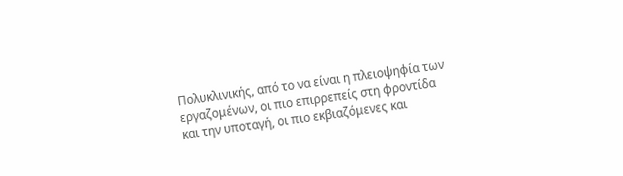Πολυκλινικής, από το να είναι η πλειοψηφία των εργαζομένων, οι πιο επιρρεπείς στη φροντίδα και την υποταγή, οι πιο εκβιαζόμενες και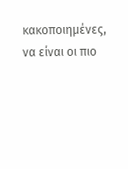κακοποιημένες, να είναι οι πιο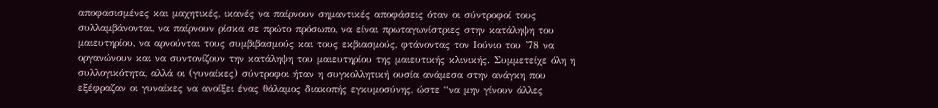αποφασισμένες και μαχητικές, ικανές να παίρνουν σημαντικές αποφάσεις όταν οι σύντροφοί τους συλλαμβάνονται, να παίρνουν ρίσκα σε πρώτο πρόσωπο, να είναι πρωταγωνίστριες στην κατάληψη του μαιευτηρίου, να αρνούνται τους συμβιβασμούς και τους εκβιασμούς, φτάνοντας τον Ιούνιο του ’78 να οργανώνουν και να συντονίζουν την κατάληψη του μαιευτηρίου της μαιευτικής κλινικής. Συμμετείχε όλη η συλλογικότητα, αλλά οι (γυναίκες) σύντροφοι ήταν η συγκολλητική ουσία ανάμεσα στην ανάγκη που εξέφραζαν οι γυναίκες να ανοίξει ένας θάλαμος διακοπής εγκυμοσύνης, ώστε “να μην γίνουν άλλες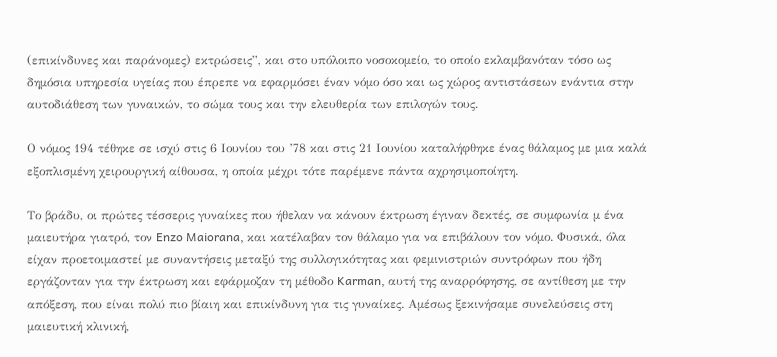(επικίνδυνες και παράνομες) εκτρώσεις”, και στο υπόλοιπο νοσοκομείο, το οποίο εκλαμβανόταν τόσο ως δημόσια υπηρεσία υγείας που έπρεπε να εφαρμόσει έναν νόμο όσο και ως χώρος αντιστάσεων ενάντια στην αυτοδιάθεση των γυναικών, το σώμα τους και την ελευθερία των επιλογών τους.

Ο νόμος 194 τέθηκε σε ισχύ στις 6 Ιουνίου του ’78 και στις 21 Ιουνίου καταλήφθηκε ένας θάλαμος με μια καλά εξοπλισμένη χειρουργική αίθουσα, η οποία μέχρι τότε παρέμενε πάντα αχρησιμοποίητη.

Το βράδυ, οι πρώτες τέσσερις γυναίκες που ήθελαν να κάνουν έκτρωση έγιναν δεκτές, σε συμφωνία μ ένα μαιευτήρα γιατρό, τον Enzo Maiorana, και κατέλαβαν τον θάλαμο για να επιβάλουν τον νόμο. Φυσικά, όλα είχαν προετοιμαστεί με συναντήσεις μεταξύ της συλλογικότητας και φεμινιστριών συντρόφων που ήδη εργάζονταν για την έκτρωση και εφάρμοζαν τη μέθοδο Karman, αυτή της αναρρόφησης, σε αντίθεση με την απόξεση, που είναι πολύ πιο βίαιη και επικίνδυνη για τις γυναίκες. Αμέσως ξεκινήσαμε συνελεύσεις στη μαιευτική κλινική,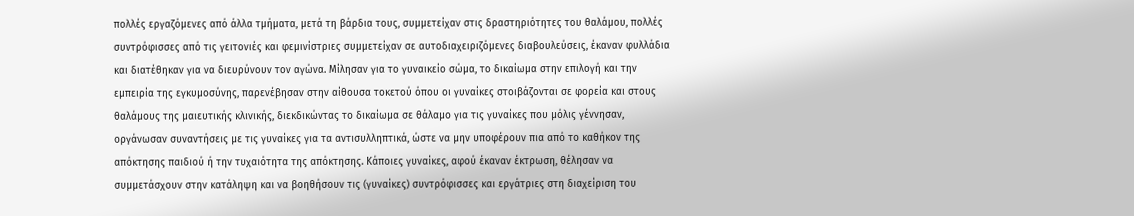πολλές εργαζόμενες από άλλα τμήματα, μετά τη βάρδια τους, συμμετείχαν στις δραστηριότητες του θαλάμου, πολλές συντρόφισσες από τις γειτονιές και φεμινίστριες συμμετείχαν σε αυτοδιαχειριζόμενες διαβουλεύσεις, έκαναν φυλλάδια και διατέθηκαν για να διευρύνουν τον αγώνα. Μίλησαν για το γυναικείο σώμα, το δικαίωμα στην επιλογή και την εμπειρία της εγκυμοσύνης, παρενέβησαν στην αίθουσα τοκετού όπου οι γυναίκες στοιβάζονται σε φορεία και στους θαλάμους της μαιευτικής κλινικής, διεκδικώντας το δικαίωμα σε θάλαμο για τις γυναίκες που μόλις γέννησαν, οργάνωσαν συναντήσεις με τις γυναίκες για τα αντισυλληπτικά, ώστε να μην υποφέρουν πια από το καθήκον της απόκτησης παιδιού ή την τυχαιότητα της απόκτησης. Κάποιες γυναίκες, αφού έκαναν έκτρωση, θέλησαν να συμμετάσχουν στην κατάληψη και να βοηθήσουν τις (γυναίκες) συντρόφισσες και εργάτριες στη διαχείριση του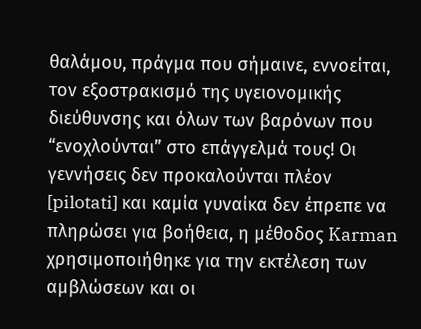θαλάμου, πράγμα που σήμαινε, εννοείται, τον εξοστρακισμό της υγειονομικής διεύθυνσης και όλων των βαρόνων που “ενοχλούνται” στο επάγγελμά τους! Οι γεννήσεις δεν προκαλούνται πλέον [pilotati] και καμία γυναίκα δεν έπρεπε να πληρώσει για βοήθεια, η μέθοδος Karman χρησιμοποιήθηκε για την εκτέλεση των αμβλώσεων και οι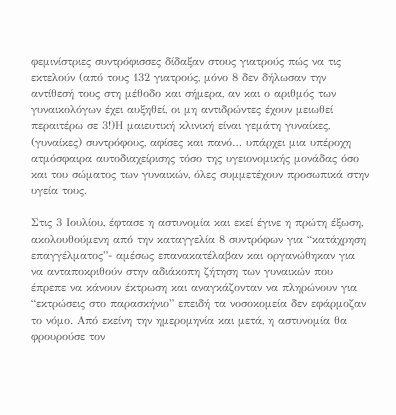φεμινίστριες συντρόφισσες δίδαξαν στους γιατρούς πώς να τις εκτελούν (από τους 132 γιατρούς, μόνο 8 δεν δήλωσαν την αντίθεσή τους στη μέθοδο και σήμερα, αν και ο αριθμός των γυναικολόγων έχει αυξηθεί, οι μη αντιδρώντες έχουν μειωθεί περαιτέρω σε 3!)Η μαιευτική κλινική είναι γεμάτη γυναίκες, (γυναίκες) συντρόφους, αφίσες και πανό… υπάρχει μια υπέροχη ατμόσφαιρα αυτοδιαχείρισης τόσο της υγειονομικής μονάδας όσο και του σώματος των γυναικών, όλες συμμετέχουν προσωπικά στην υγεία τους.

Στις 3 Ιουλίου, έφτασε η αστυνομία και εκεί έγινε η πρώτη έξωση, ακολουθούμενη από την καταγγελία 8 συντρόφων για “κατάχρηση επαγγέλματος”- αμέσως επανακατέλαβαν και οργανώθηκαν για να ανταποκριθούν στην αδιάκοπη ζήτηση των γυναικών που έπρεπε να κάνουν έκτρωση και αναγκάζονταν να πληρώνουν για “εκτρώσεις στο παρασκήνιο” επειδή τα νοσοκομεία δεν εφάρμοζαν το νόμο. Από εκείνη την ημερομηνία και μετά, η αστυνομία θα φρουρούσε τον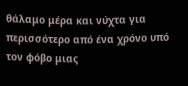θάλαμο μέρα και νύχτα για περισσότερο από ένα χρόνο υπό τον φόβο μιας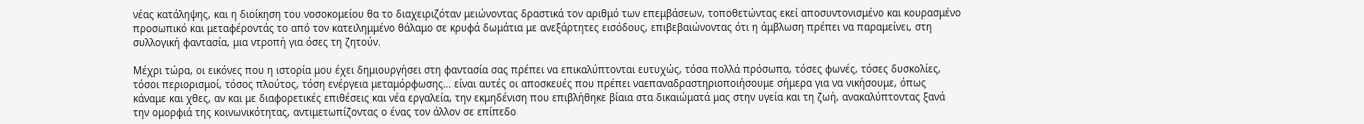νέας κατάληψης, και η διοίκηση του νοσοκομείου θα το διαχειριζόταν μειώνοντας δραστικά τον αριθμό των επεμβάσεων, τοποθετώντας εκεί αποσυντονισμένο και κουρασμένο προσωπικό και μεταφέροντάς το από τον κατειλημμένο θάλαμο σε κρυφά δωμάτια με ανεξάρτητες εισόδους, επιβεβαιώνοντας ότι η άμβλωση πρέπει να παραμείνει, στη συλλογική φαντασία, μια ντροπή για όσες τη ζητούν.

Μέχρι τώρα, οι εικόνες που η ιστορία μου έχει δημιουργήσει στη φαντασία σας πρέπει να επικαλύπτονται ευτυχώς, τόσα πολλά πρόσωπα, τόσες φωνές, τόσες δυσκολίες, τόσοι περιορισμοί, τόσος πλούτος, τόση ενέργεια μεταμόρφωσης… είναι αυτές οι αποσκευές που πρέπει ναεπαναδραστηριοποιήσουμε σήμερα για να νικήσουμε, όπως κάναμε και χθες, αν και με διαφορετικές επιθέσεις και νέα εργαλεία, την εκμηδένιση που επιβλήθηκε βίαια στα δικαιώματά μας στην υγεία και τη ζωή, ανακαλύπτοντας ξανά την ομορφιά της κοινωνικότητας, αντιμετωπίζοντας ο ένας τον άλλον σε επίπεδο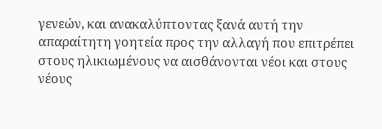γενεών, και ανακαλύπτοντας ξανά αυτή την απαραίτητη γοητεία προς την αλλαγή που επιτρέπει στους ηλικιωμένους να αισθάνονται νέοι και στους νέους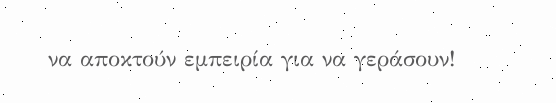να αποκτούν εμπειρία για να γεράσουν!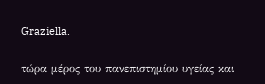Graziella.

τώρα μέρος του πανεπιστημίου υγείας και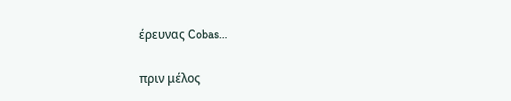έρευνας Cobas…

πριν μέλος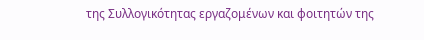της Συλλογικότητας εργαζομένων και φοιτητών της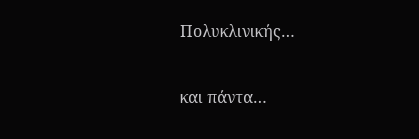Πολυκλινικής…

και πάντα…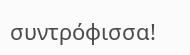συντρόφισσα!